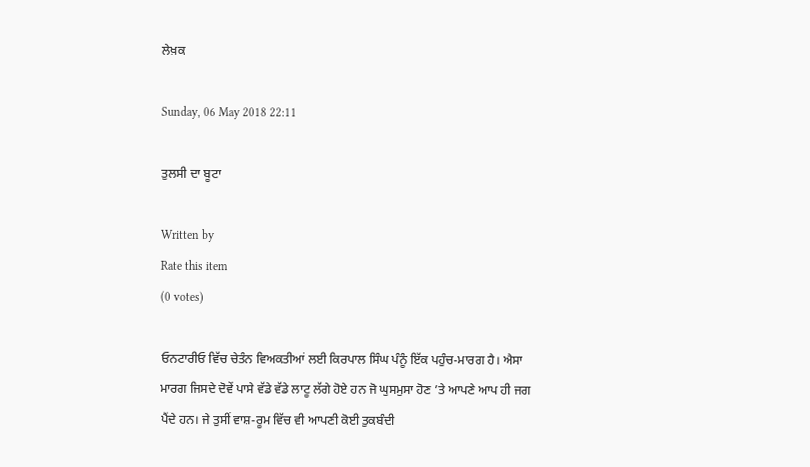ਲੇਖ਼ਕ

Sunday, 06 May 2018 22:11

ਤੁਲਸੀ ਦਾ ਬੂਟਾ

Written by
Rate this item
(0 votes)

ਓਨਟਾਰੀਓ ਵਿੱਚ ਚੇਤੰਨ ਵਿਅਕਤੀਆਂ ਲਈ ਕਿਰਪਾਲ ਸਿੰਘ ਪੰਨੂੰ ਇੱਕ ਪਹੁੰਚ-ਮਾਰਗ ਹੈ। ਐਸਾ ਮਾਰਗ ਜਿਸਦੇ ਦੋਵੇਂ ਪਾਸੇ ਵੱਡੇ ਵੱਡੇ ਲਾਟੂ ਲੱਗੇ ਹੋਏ ਹਨ ਜੋ ਘੁਸਮੁਸਾ ਹੋਣ ’ਤੇ ਆਪਣੇ ਆਪ ਹੀ ਜਗ ਪੈਂਦੇ ਹਨ। ਜੇ ਤੁਸੀਂ ਵਾਸ਼-ਰੂਮ ਵਿੱਚ ਵੀ ਆਪਣੀ ਕੋਈ ਤੁਕਬੰਦੀ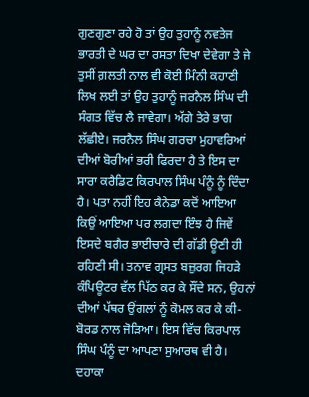ਗੁਣਗੁਣਾ ਰਹੇ ਹੋ ਤਾਂ ਉਹ ਤੁਹਾਨੂੰ ਨਵਤੇਜ ਭਾਰਤੀ ਦੇ ਘਰ ਦਾ ਰਸਤਾ ਦਿਖਾ ਦੇਵੇਗਾ ਤੇ ਜੇ ਤੁਸੀਂ ਗ਼ਲਤੀ ਨਾਲ ਵੀ ਕੋਈ ਮਿੰਨੀ ਕਹਾਣੀ ਲਿਖ ਲਈ ਤਾਂ ਉਹ ਤੁਹਾਨੂੰ ਜਰਨੈਲ ਸਿੰਘ ਦੀ ਸੰਗਤ ਵਿੱਚ ਲੈ ਜਾਵੇਗਾ। ਅੱਗੇ ਤੇਰੇ ਭਾਗ ਲੱਛੀਏ। ਜਰਨੈਲ ਸਿੰਘ ਗਰਚਾ ਮੁਹਾਵਰਿਆਂ ਦੀਆਂ ਬੋਰੀਆਂ ਭਰੀ ਫਿਰਦਾ ਹੈ ਤੇ ਇਸ ਦਾ ਸਾਰਾ ਕਰੈਡਿਟ ਕਿਰਪਾਲ ਸਿੰਘ ਪੰਨੂੰ ਨੂੰ ਦਿੰਦਾ ਹੈ। ਪਤਾ ਨਹੀਂ ਇਹ ਕੈਨੇਡਾ ਕਦੋਂ ਆਇਆ ਕਿਉਂ ਆਇਆ ਪਰ ਲਗਦਾ ਇੰਝ ਹੈ ਜਿਵੇਂ ਇਸਦੇ ਬਗੈਰ ਭਾਈਚਾਰੇ ਦੀ ਗੱਡੀ ਊਣੀ ਹੀ ਰਹਿਣੀ ਸੀ। ਤਨਾਵ ਗ੍ਰਸਤ ਬਜ਼ੁਰਗ ਜਿਹੜੇ ਕੰਪਿਊਟਰ ਵੱਲ ਪਿੱਠ ਕਰ ਕੇ ਸੌਂਦੇ ਸਨ, ਉਹਨਾਂ ਦੀਆਂ ਪੱਥਰ ਉਂਗਲਾਂ ਨੂੰ ਕੋਮਲ ਕਰ ਕੇ ਕੀ-ਬੋਰਡ ਨਾਲ ਜੋੜਿਆ। ਇਸ ਵਿੱਚ ਕਿਰਪਾਲ ਸਿੰਘ ਪੰਨੂੰ ਦਾ ਆਪਣਾ ਸੁਆਰਥ ਵੀ ਹੈ। ਦਹਾਕਾ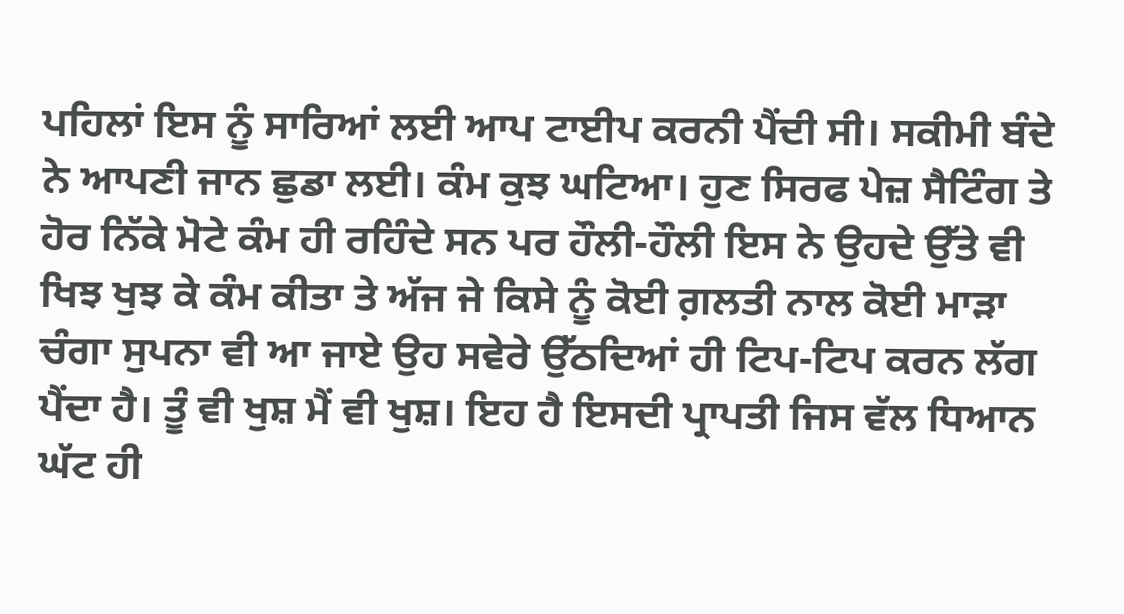ਪਹਿਲਾਂ ਇਸ ਨੂੰ ਸਾਰਿਆਂ ਲਈ ਆਪ ਟਾਈਪ ਕਰਨੀ ਪੈਂਦੀ ਸੀ। ਸਕੀਮੀ ਬੰਦੇ ਨੇ ਆਪਣੀ ਜਾਨ ਛੁਡਾ ਲਈ। ਕੰਮ ਕੁਝ ਘਟਿਆ। ਹੁਣ ਸਿਰਫ ਪੇਜ਼ ਸੈਟਿੰਗ ਤੇ ਹੋਰ ਨਿੱਕੇ ਮੋਟੇ ਕੰਮ ਹੀ ਰਹਿੰਦੇ ਸਨ ਪਰ ਹੌਲੀ-ਹੌਲੀ ਇਸ ਨੇ ਉਹਦੇ ਉੱਤੇ ਵੀ ਖਿਝ ਖੁਝ ਕੇ ਕੰਮ ਕੀਤਾ ਤੇ ਅੱਜ ਜੇ ਕਿਸੇ ਨੂੰ ਕੋਈ ਗ਼ਲਤੀ ਨਾਲ ਕੋਈ ਮਾੜਾ ਚੰਗਾ ਸੁਪਨਾ ਵੀ ਆ ਜਾਏ ਉਹ ਸਵੇਰੇ ਉੱਠਦਿਆਂ ਹੀ ਟਿਪ-ਟਿਪ ਕਰਨ ਲੱਗ ਪੈਂਦਾ ਹੈ। ਤੂੰ ਵੀ ਖੁਸ਼ ਮੈਂ ਵੀ ਖੁਸ਼। ਇਹ ਹੈ ਇਸਦੀ ਪ੍ਰਾਪਤੀ ਜਿਸ ਵੱਲ ਧਿਆਨ ਘੱਟ ਹੀ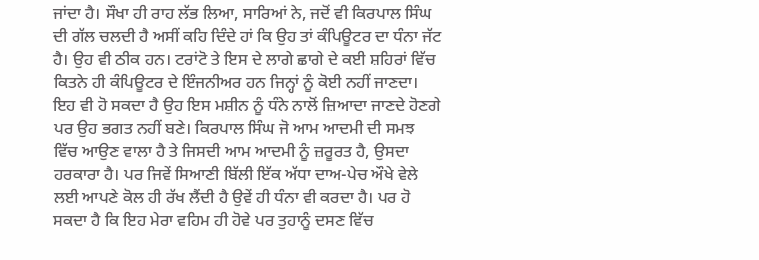ਜਾਂਦਾ ਹੈ। ਸੌਖਾ ਹੀ ਰਾਹ ਲੱਭ ਲਿਆ, ਸਾਰਿਆਂ ਨੇ, ਜਦੋਂ ਵੀ ਕਿਰਪਾਲ ਸਿੰਘ ਦੀ ਗੱਲ ਚਲਦੀ ਹੈ ਅਸੀਂ ਕਹਿ ਦਿੰਦੇ ਹਾਂ ਕਿ ਉਹ ਤਾਂ ਕੰਪਿਊਟਰ ਦਾ ਧੰਨਾ ਜੱਟ ਹੈ। ਉਹ ਵੀ ਠੀਕ ਹਨ। ਟਰਾਂਟੋ ਤੇ ਇਸ ਦੇ ਲਾਗੇ ਛਾਗੇ ਦੇ ਕਈ ਸ਼ਹਿਰਾਂ ਵਿੱਚ ਕਿਤਨੇ ਹੀ ਕੰਪਿਊਟਰ ਦੇ ਇੰਜਨੀਅਰ ਹਨ ਜਿਨ੍ਹਾਂ ਨੂੰ ਕੋਈ ਨਹੀਂ ਜਾਣਦਾ। ਇਹ ਵੀ ਹੋ ਸਕਦਾ ਹੈ ਉਹ ਇਸ ਮਸ਼ੀਨ ਨੂੰ ਧੰਨੇ ਨਾਲੋਂ ਜ਼ਿਆਦਾ ਜਾਣਦੇ ਹੋਣਗੇ ਪਰ ਉਹ ਭਗਤ ਨਹੀਂ ਬਣੇ। ਕਿਰਪਾਲ ਸਿੰਘ ਜੋ ਆਮ ਆਦਮੀ ਦੀ ਸਮਝ ਵਿੱਚ ਆਉਣ ਵਾਲਾ ਹੈ ਤੇ ਜਿਸਦੀ ਆਮ ਆਦਮੀ ਨੂੰ ਜ਼ਰੂਰਤ ਹੈ, ਉਸਦਾ ਹਰਕਾਰਾ ਹੈ। ਪਰ ਜਿਵੇਂ ਸਿਆਣੀ ਬਿੱਲੀ ਇੱਕ ਅੱਧਾ ਦਾਅ-ਪੇਚ ਔਖੇ ਵੇਲੇ ਲਈ ਆਪਣੇ ਕੋਲ ਹੀ ਰੱਖ ਲੈਂਦੀ ਹੈ ਉਵੇਂ ਹੀ ਧੰਨਾ ਵੀ ਕਰਦਾ ਹੈ। ਪਰ ਹੋ ਸਕਦਾ ਹੈ ਕਿ ਇਹ ਮੇਰਾ ਵਹਿਮ ਹੀ ਹੋਵੇ ਪਰ ਤੁਹਾਨੂੰ ਦਸਣ ਵਿੱਚ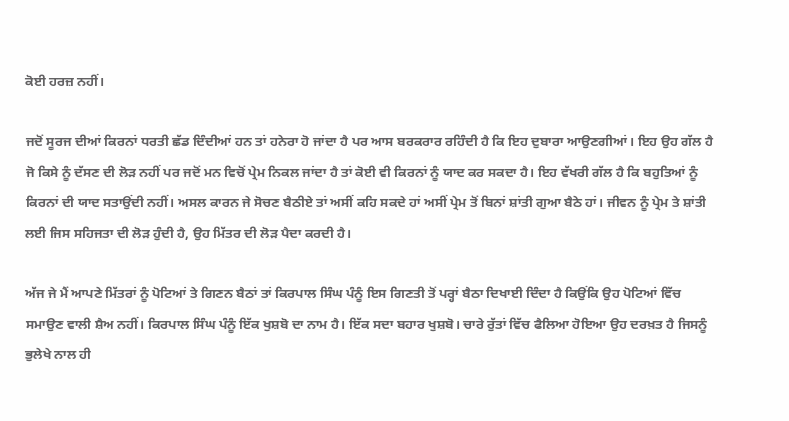ਕੋਈ ਹਰਜ਼ ਨਹੀਂ।

ਜਦੋਂ ਸੂਰਜ ਦੀਆਂ ਕਿਰਨਾਂ ਧਰਤੀ ਛੱਡ ਦਿੰਦੀਆਂ ਹਨ ਤਾਂ ਹਨੇਰਾ ਹੋ ਜਾਂਦਾ ਹੈ ਪਰ ਆਸ ਬਰਕਰਾਰ ਰਹਿੰਦੀ ਹੈ ਕਿ ਇਹ ਦੁਬਾਰਾ ਆਉਣਗੀਆਂ। ਇਹ ਉਹ ਗੱਲ ਹੈ ਜੋ ਕਿਸੇ ਨੂੰ ਦੱਸਣ ਦੀ ਲੋੜ ਨਹੀਂ ਪਰ ਜਦੋਂ ਮਨ ਵਿਚੋਂ ਪ੍ਰੇਮ ਨਿਕਲ ਜਾਂਦਾ ਹੈ ਤਾਂ ਕੋਈ ਵੀ ਕਿਰਨਾਂ ਨੂੰ ਯਾਦ ਕਰ ਸਕਦਾ ਹੈ। ਇਹ ਵੱਖਰੀ ਗੱਲ ਹੈ ਕਿ ਬਹੁਤਿਆਂ ਨੂੰ ਕਿਰਨਾਂ ਦੀ ਯਾਦ ਸਤਾਉਂਦੀ ਨਹੀਂ। ਅਸਲ ਕਾਰਨ ਜੇ ਸੋਚਣ ਬੈਠੀਏ ਤਾਂ ਅਸੀਂ ਕਹਿ ਸਕਦੇ ਹਾਂ ਅਸੀਂ ਪ੍ਰੇਮ ਤੋਂ ਬਿਨਾਂ ਸ਼ਾਂਤੀ ਗੁਆ ਬੈਠੇ ਹਾਂ। ਜੀਵਨ ਨੂੰ ਪ੍ਰੇਮ ਤੇ ਸ਼ਾਂਤੀ ਲਈ ਜਿਸ ਸਹਿਜਤਾ ਦੀ ਲੋੜ ਹੁੰਦੀ ਹੈ, ਉਹ ਮਿੱਤਰ ਦੀ ਲੋੜ ਪੈਦਾ ਕਰਦੀ ਹੈ।

ਅੱਜ ਜੇ ਮੈਂ ਆਪਣੇ ਮਿੱਤਰਾਂ ਨੂੰ ਪੋਟਿਆਂ ਤੇ ਗਿਣਨ ਬੈਠਾਂ ਤਾਂ ਕਿਰਪਾਲ ਸਿੰਘ ਪੰਨੂੰ ਇਸ ਗਿਣਤੀ ਤੋਂ ਪਰ੍ਹਾਂ ਬੈਠਾ ਦਿਖਾਈ ਦਿੰਦਾ ਹੈ ਕਿਉਂਕਿ ਉਹ ਪੋਟਿਆਂ ਵਿੱਚ ਸਮਾਉਣ ਵਾਲੀ ਸ਼ੈਅ ਨਹੀਂ। ਕਿਰਪਾਲ ਸਿੰਘ ਪੰਨੂੰ ਇੱਕ ਖੁਸ਼ਬੋ ਦਾ ਨਾਮ ਹੈ। ਇੱਕ ਸਦਾ ਬਹਾਰ ਖੁਸ਼ਬੋ। ਚਾਰੇ ਰੁੱਤਾਂ ਵਿੱਚ ਫੈਲਿਆ ਹੋਇਆ ਉਹ ਦਰਖ਼ਤ ਹੈ ਜਿਸਨੂੰ ਭੁਲੇਖੇ ਨਾਲ ਹੀ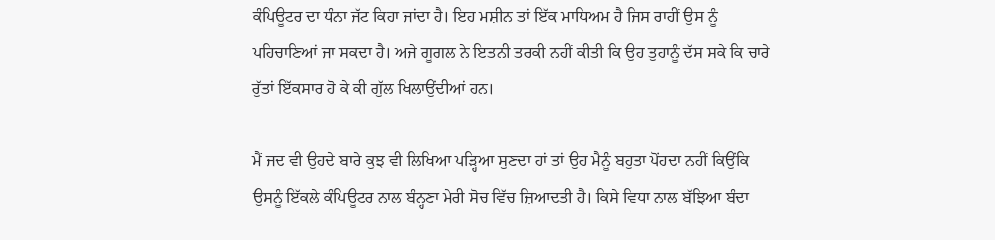ਕੰਪਿਊਟਰ ਦਾ ਧੰਨਾ ਜੱਟ ਕਿਹਾ ਜਾਂਦਾ ਹੈ। ਇਹ ਮਸ਼ੀਨ ਤਾਂ ਇੱਕ ਮਾਧਿਅਮ ਹੈ ਜਿਸ ਰਾਹੀਂ ਉਸ ਨੂੰ ਪਹਿਚਾਣਿਆਂ ਜਾ ਸਕਦਾ ਹੈ। ਅਜੇ ਗੂਗਲ ਨੇ ਇਤਨੀ ਤਰਕੀ ਨਹੀਂ ਕੀਤੀ ਕਿ ਉਹ ਤੁਹਾਨੂੰ ਦੱਸ ਸਕੇ ਕਿ ਚਾਰੇ ਰੁੱਤਾਂ ਇੱਕਸਾਰ ਹੋ ਕੇ ਕੀ ਗੁੱਲ ਖਿਲਾਉਂਦੀਆਂ ਹਨ।

ਮੈਂ ਜਦ ਵੀ ਉਹਦੇ ਬਾਰੇ ਕੁਝ ਵੀ ਲਿਖਿਆ ਪੜ੍ਹਿਆ ਸੁਣਦਾ ਹਾਂ ਤਾਂ ਉਹ ਮੈਨੂੰ ਬਹੁਤਾ ਪੋਂਹਦਾ ਨਹੀਂ ਕਿਉਂਕਿ ਉਸਨੂੰ ਇੱਕਲੇ ਕੰਪਿਊਟਰ ਨਾਲ ਬੰਨ੍ਹਣਾ ਮੇਰੀ ਸੋਚ ਵਿੱਚ ਜ਼ਿਆਦਤੀ ਹੈ। ਕਿਸੇ ਵਿਧਾ ਨਾਲ ਬੱਝਿਆ ਬੰਦਾ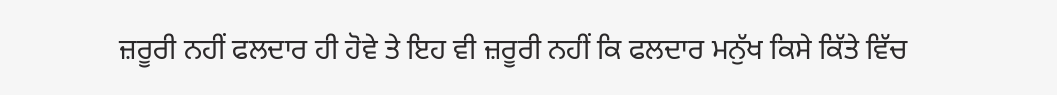ਜ਼ਰੂਰੀ ਨਹੀਂ ਫਲਦਾਰ ਹੀ ਹੋਵੇ ਤੇ ਇਹ ਵੀ ਜ਼ਰੂਰੀ ਨਹੀਂ ਕਿ ਫਲਦਾਰ ਮਨੁੱਖ ਕਿਸੇ ਕਿੱਤੇ ਵਿੱਚ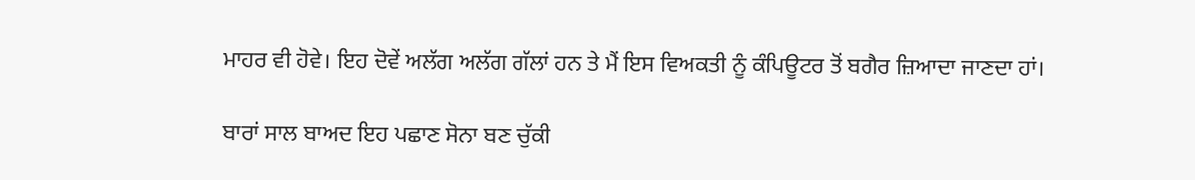ਮਾਹਰ ਵੀ ਹੋਵੇ। ਇਹ ਦੋਵੇਂ ਅਲੱਗ ਅਲੱਗ ਗੱਲਾਂ ਹਨ ਤੇ ਮੈਂ ਇਸ ਵਿਅਕਤੀ ਨੂੰ ਕੰਪਿਊਟਰ ਤੋਂ ਬਗੈਰ ਜ਼ਿਆਦਾ ਜਾਣਦਾ ਹਾਂ।

ਬਾਰਾਂ ਸਾਲ ਬਾਅਦ ਇਹ ਪਛਾਣ ਸੋਨਾ ਬਣ ਚੁੱਕੀ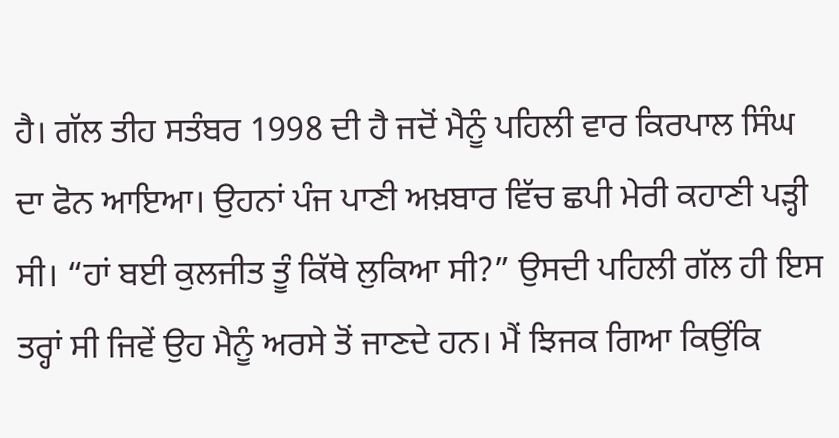ਹੈ। ਗੱਲ ਤੀਹ ਸਤੰਬਰ 1998 ਦੀ ਹੈ ਜਦੋਂ ਮੈਨੂੰ ਪਹਿਲੀ ਵਾਰ ਕਿਰਪਾਲ ਸਿੰਘ ਦਾ ਫੋਨ ਆਇਆ। ਉਹਨਾਂ ਪੰਜ ਪਾਣੀ ਅਖ਼ਬਾਰ ਵਿੱਚ ਛਪੀ ਮੇਰੀ ਕਹਾਣੀ ਪੜ੍ਹੀ ਸੀ। “ਹਾਂ ਬਈ ਕੁਲਜੀਤ ਤੂੰ ਕਿੱਥੇ ਲੁਕਿਆ ਸੀ?” ਉਸਦੀ ਪਹਿਲੀ ਗੱਲ ਹੀ ਇਸ ਤਰ੍ਹਾਂ ਸੀ ਜਿਵੇਂ ਉਹ ਮੈਨੂੰ ਅਰਸੇ ਤੋਂ ਜਾਣਦੇ ਹਨ। ਮੈਂ ਝਿਜਕ ਗਿਆ ਕਿਉਂਕਿ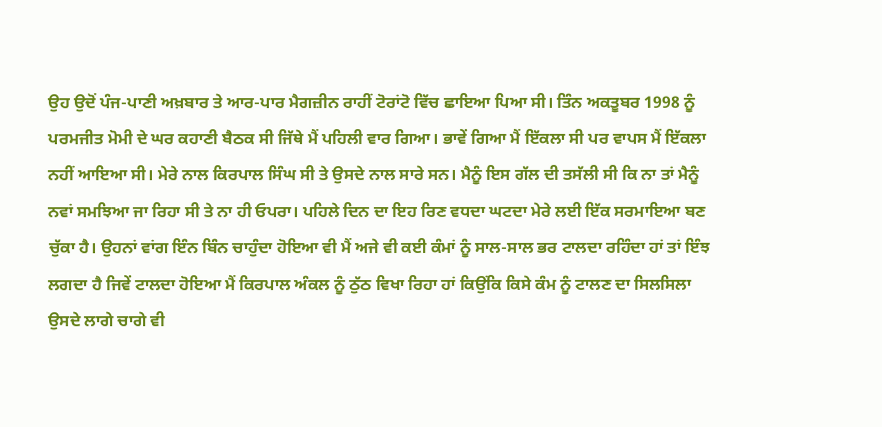ਉਹ ਉਦੋਂ ਪੰਜ-ਪਾਣੀ ਅਖ਼ਬਾਰ ਤੇ ਆਰ-ਪਾਰ ਮੈਗਜ਼ੀਨ ਰਾਹੀਂ ਟੋਰਾਂਟੋ ਵਿੱਚ ਛਾਇਆ ਪਿਆ ਸੀ। ਤਿੰਨ ਅਕਤੂਬਰ 1998 ਨੂੰ ਪਰਮਜੀਤ ਮੋਮੀ ਦੇ ਘਰ ਕਹਾਣੀ ਬੈਠਕ ਸੀ ਜਿੱਥੇ ਮੈਂ ਪਹਿਲੀ ਵਾਰ ਗਿਆ। ਭਾਵੇਂ ਗਿਆ ਮੈਂ ਇੱਕਲਾ ਸੀ ਪਰ ਵਾਪਸ ਮੈਂ ਇੱਕਲਾ ਨਹੀਂ ਆਇਆ ਸੀ। ਮੇਰੇ ਨਾਲ ਕਿਰਪਾਲ ਸਿੰਘ ਸੀ ਤੇ ਉਸਦੇ ਨਾਲ ਸਾਰੇ ਸਨ। ਮੈਨੂੰ ਇਸ ਗੱਲ ਦੀ ਤਸੱਲੀ ਸੀ ਕਿ ਨਾ ਤਾਂ ਮੈਨੂੰ ਨਵਾਂ ਸਮਝਿਆ ਜਾ ਰਿਹਾ ਸੀ ਤੇ ਨਾ ਹੀ ਓਪਰਾ। ਪਹਿਲੇ ਦਿਨ ਦਾ ਇਹ ਰਿਣ ਵਧਦਾ ਘਟਦਾ ਮੇਰੇ ਲਈ ਇੱਕ ਸਰਮਾਇਆ ਬਣ ਚੁੱਕਾ ਹੈ। ਉਹਨਾਂ ਵਾਂਗ ਇੰਨ ਬਿੰਨ ਚਾਹੁੰਦਾ ਹੋਇਆ ਵੀ ਮੈਂ ਅਜੇ ਵੀ ਕਈ ਕੰਮਾਂ ਨੂੰ ਸਾਲ-ਸਾਲ ਭਰ ਟਾਲਦਾ ਰਹਿੰਦਾ ਹਾਂ ਤਾਂ ਇੰਝ ਲਗਦਾ ਹੈ ਜਿਵੇਂ ਟਾਲਦਾ ਹੋਇਆ ਮੈਂ ਕਿਰਪਾਲ ਅੰਕਲ ਨੂੰ ਠੁੱਠ ਵਿਖਾ ਰਿਹਾ ਹਾਂ ਕਿਉਂਕਿ ਕਿਸੇ ਕੰਮ ਨੂੰ ਟਾਲਣ ਦਾ ਸਿਲਸਿਲਾ ਉਸਦੇ ਲਾਗੇ ਚਾਗੇ ਵੀ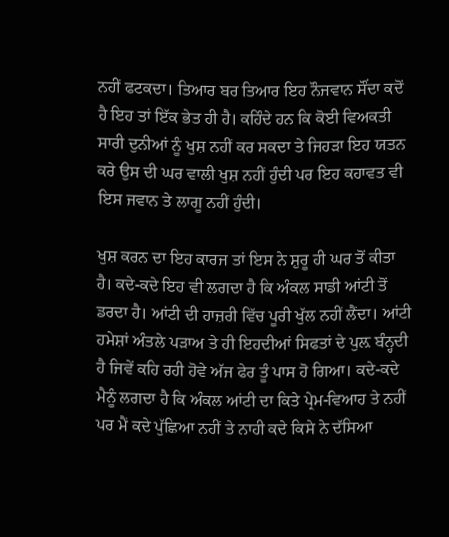ਨਹੀਂ ਫਟਕਦਾ। ਤਿਆਰ ਬਰ ਤਿਆਰ ਇਹ ਨੌਜਵਾਨ ਸੌਂਦਾ ਕਦੋਂ ਹੈ ਇਹ ਤਾਂ ਇੱਕ ਭੇਤ ਹੀ ਹੈ। ਕਹਿੰਦੇ ਹਨ ਕਿ ਕੋਈ ਵਿਅਕਤੀ ਸਾਰੀ ਦੁਨੀਆਂ ਨੂੰ ਖੁਸ਼ ਨਹੀਂ ਕਰ ਸਕਦਾ ਤੇ ਜਿਹੜਾ ਇਹ ਯਤਨ ਕਰੇ ਉਸ ਦੀ ਘਰ ਵਾਲੀ ਖੁਸ਼ ਨਹੀਂ ਹੁੰਦੀ ਪਰ ਇਹ ਕਹਾਵਤ ਵੀ ਇਸ ਜਵਾਨ ਤੇ ਲਾਗੂ ਨਹੀਂ ਹੁੰਦੀ।

ਖੁਸ਼ ਕਰਨ ਦਾ ਇਹ ਕਾਰਜ ਤਾਂ ਇਸ ਨੇ ਸ਼ੁਰੂ ਹੀ ਘਰ ਤੋਂ ਕੀਤਾ ਹੈ। ਕਦੇ-ਕਦੇ ਇਹ ਵੀ ਲਗਦਾ ਹੈ ਕਿ ਅੰਕਲ ਸਾਡੀ ਆਂਟੀ ਤੋਂ ਡਰਦਾ ਹੈ। ਆਂਟੀ ਦੀ ਹਾਜ਼ਰੀ ਵਿੱਚ ਪੂਰੀ ਖੁੱਲ ਨਹੀਂ ਲੈਂਦਾ। ਆਂਟੀ ਹਮੇਸ਼ਾਂ ਅੰਤਲੇ ਪੜਾਅ ਤੇ ਹੀ ਇਹਦੀਆਂ ਸਿਫਤਾਂ ਦੇ ਪੁਲ਼ ਬੰਨ੍ਹਦੀ ਹੈ ਜਿਵੇਂ ਕਹਿ ਰਹੀ ਹੋਵੇ ਅੱਜ ਫੇਰ ਤੂੰ ਪਾਸ ਹੋ ਗਿਆ। ਕਦੇ-ਕਦੇ ਮੈਨੂੰ ਲਗਦਾ ਹੈ ਕਿ ਅੰਕਲ ਆਂਟੀ ਦਾ ਕਿਤੇ ਪ੍ਰੇਮ-ਵਿਆਹ ਤੇ ਨਹੀਂ ਪਰ ਮੈਂ ਕਦੇ ਪੁੱਛਿਆ ਨਹੀਂ ਤੇ ਨਾਹੀ ਕਦੇ ਕਿਸੇ ਨੇ ਦੱਸਿਆ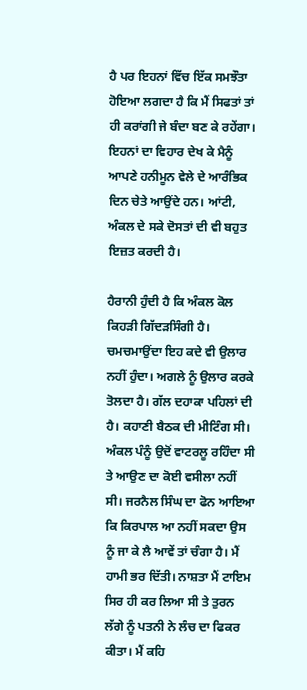ਹੈ ਪਰ ਇਹਨਾਂ ਵਿੱਚ ਇੱਕ ਸਮਝੌਤਾ ਹੋਇਆ ਲਗਦਾ ਹੈ ਕਿ ਮੈਂ ਸਿਫਤਾਂ ਤਾਂ ਹੀ ਕਰਾਂਗੀ ਜੇ ਬੰਦਾ ਬਣ ਕੇ ਰਹੇਂਗਾ। ਇਹਨਾਂ ਦਾ ਵਿਹਾਰ ਦੇਖ ਕੇ ਮੈਨੂੰ ਆਪਣੇ ਹਨੀਮੂਨ ਵੇਲੇ ਦੇ ਆਰੰਭਿਕ ਦਿਨ ਚੇਤੇ ਆਉਂਦੇ ਹਨ। ਆਂਟੀ, ਅੰਕਲ ਦੇ ਸਕੇ ਦੋਸਤਾਂ ਦੀ ਵੀ ਬਹੁਤ ਇਜ਼ਤ ਕਰਦੀ ਹੈ।

ਹੈਰਾਨੀ ਹੁੰਦੀ ਹੈ ਕਿ ਅੰਕਲ ਕੋਲ ਕਿਹੜੀ ਗਿੱਦੜਸਿੰਗੀ ਹੈ। ਚਮਚਮਾਉਂਦਾ ਇਹ ਕਦੇ ਵੀ ਉਲਾਰ ਨਹੀਂ ਹੁੰਦਾ। ਅਗਲੇ ਨੂੰ ਉਲਾਰ ਕਰਕੇ ਤੋਲਦਾ ਹੈ। ਗੱਲ ਦਹਾਕਾ ਪਹਿਲਾਂ ਦੀ ਹੈ। ਕਹਾਣੀ ਬੈਠਕ ਦੀ ਮੀਟਿੰਗ ਸੀ। ਅੰਕਲ ਪੰਨੂੰ ਉਦੋਂ ਵਾਟਰਲੂ ਰਹਿੰਦਾ ਸੀ ਤੇ ਆਉਣ ਦਾ ਕੋਈ ਵਸੀਲਾ ਨਹੀਂ ਸੀ। ਜਰਨੈਲ ਸਿੰਘ ਦਾ ਫੋਨ ਆਇਆ ਕਿ ਕਿਰਪਾਲ ਆ ਨਹੀਂ ਸਕਦਾ ਉਸ ਨੂੰ ਜਾ ਕੇ ਲੈ ਆਵੇਂ ਤਾਂ ਚੰਗਾ ਹੈ। ਮੈਂ ਹਾਮੀ ਭਰ ਦਿੱਤੀ। ਨਾਸ਼ਤਾ ਮੈਂ ਟਾਇਮ ਸਿਰ ਹੀ ਕਰ ਲਿਆ ਸੀ ਤੇ ਤੁਰਨ ਲੱਗੇ ਨੂੰ ਪਤਨੀ ਨੇ ਲੰਚ ਦਾ ਫਿਕਰ ਕੀਤਾ। ਮੈਂ ਕਹਿ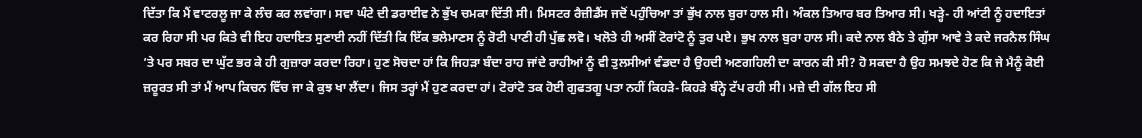ਦਿੱਤਾ ਕਿ ਮੈਂ ਵਾਟਰਲੂ ਜਾ ਕੇ ਲੰਚ ਕਰ ਲਵਾਂਗਾ। ਸਵਾ ਘੰਟੇ ਦੀ ਡਰਾਈਵ ਨੇ ਭੁੱਖ ਚਮਕਾ ਦਿੱਤੀ ਸੀ। ਮਿਸਟਰ ਰੈਜ਼ੀਡੈਂਸ ਜਦੋਂ ਪਹੁੰਚਿਆ ਤਾਂ ਭੁੱਖ ਨਾਲ ਬੁਰਾ ਹਾਲ ਸੀ। ਅੰਕਲ ਤਿਆਰ ਬਰ ਤਿਆਰ ਸੀ। ਖੜ੍ਹੇ- ਹੀ ਆਂਟੀ ਨੂੰ ਹਦਾਇਤਾਂ ਕਰ ਰਿਹਾ ਸੀ ਪਰ ਕਿਤੇ ਵੀ ਇਹ ਹਦਾਇਤ ਸੁਣਾਈ ਨਹੀਂ ਦਿੱਤੀ ਕਿ ਇੱਕ ਭਲੇਮਾਣਸ ਨੂੰ ਰੋਟੀ ਪਾਣੀ ਹੀ ਪੁੱਛ ਲਵੋ। ਖਲੋਤੇ ਹੀ ਅਸੀਂ ਟੋਰਾਂਟੋ ਨੂੰ ਤੁਰ ਪਏ। ਭੁਖ ਨਾਲ ਬੁਰਾ ਹਾਲ ਸੀ। ਕਦੇ ਨਾਲ ਬੈਠੇ ਤੇ ਗੁੱਸਾ ਆਵੇ ਤੇ ਕਦੇ ਜਰਨੈਲ ਸਿੰਘ ’ਤੇ ਪਰ ਸਬਰ ਦਾ ਘੁੱਟ ਭਰ ਕੇ ਹੀ ਗੁਜ਼ਾਰਾ ਕਰਦਾ ਰਿਹਾ। ਹੁਣ ਸੋਚਦਾ ਹਾਂ ਕਿ ਜਿਹੜਾ ਬੰਦਾ ਰਾਹ ਜਾਂਦੇ ਰਾਹੀਆਂ ਨੂੰ ਵੀ ਤੁਲਸੀਆਂ ਵੰਡਦਾ ਹੈ ਉਹਦੀ ਅਣਗਹਿਲੀ ਦਾ ਕਾਰਨ ਕੀ ਸੀ? ਹੋ ਸਕਦਾ ਹੈ ਉਹ ਸਮਝਦੇ ਹੋਣ ਕਿ ਜੇ ਮੈਨੂੰ ਕੋਈ ਜ਼ਰੂਰਤ ਸੀ ਤਾਂ ਮੈਂ ਆਪ ਕਿਚਨ ਵਿੱਚ ਜਾ ਕੇ ਕੁਝ ਖਾ ਲੈਂਦਾ। ਜਿਸ ਤਰ੍ਹਾਂ ਮੈਂ ਹੁਣ ਕਰਦਾ ਹਾਂ। ਟੋਰਾਂਟੋ ਤਕ ਹੋਈ ਗੁਫਤਗੂ ਪਤਾ ਨਹੀਂ ਕਿਹੜੇ-ਕਿਹੜੇ ਬੰਨ੍ਹੇ ਟੱਪ ਰਹੀ ਸੀ। ਮਜ਼ੇ ਦੀ ਗੱਲ ਇਹ ਸੀ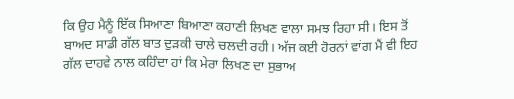ਕਿ ਉਹ ਮੈਨੂੰ ਇੱਕ ਸਿਆਣਾ ਬਿਆਣਾ ਕਹਾਣੀ ਲਿਖਣ ਵਾਲਾ ਸਮਝ ਰਿਹਾ ਸੀ। ਇਸ ਤੋਂ ਬਾਅਦ ਸਾਡੀ ਗੱਲ ਬਾਤ ਦੁੜਕੀ ਚਾਲੇ ਚਲਦੀ ਰਹੀ। ਅੱਜ ਕਈ ਹੋਰਨਾਂ ਵਾਂਗ ਮੈਂ ਵੀ ਇਹ ਗੱਲ ਦਾਹਵੇ ਨਾਲ ਕਹਿੰਦਾ ਹਾਂ ਕਿ ਮੇਰਾ ਲਿਖਣ ਦਾ ਸੁਭਾਅ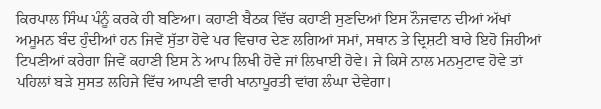ਕਿਰਪਾਲ ਸਿੰਘ ਪੰਨੂੰ ਕਰਕੇ ਹੀ ਬਣਿਆ। ਕਹਾਣੀ ਬੈਠਕ ਵਿੱਚ ਕਹਾਣੀ ਸੁਣਦਿਆਂ ਇਸ ਨੌਜਵਾਨ ਦੀਆਂ ਅੱਖਾਂ ਅਮੂਮਨ ਬੰਦ ਹੁੰਦੀਆਂ ਹਨ ਜਿਵੇਂ ਸੁੱਤਾ ਹੋਵੇ ਪਰ ਵਿਚਾਰ ਦੇਣ ਲਗਿਆਂ ਸਮਾਂ, ਸਥਾਨ ਤੇ ਦ੍ਰਿਸ਼ਟੀ ਬਾਰੇ ਇਹੋ ਜਿਹੀਆਂ ਟਿਪਣੀਆਂ ਕਰੇਗਾ ਜਿਵੇਂ ਕਹਾਣੀ ਇਸ ਨੇ ਆਪ ਲਿਖੀ ਹੋਵੇ ਜਾਂ ਲਿਖਾਈ ਹੋਵੇ। ਜੇ ਕਿਸੇ ਨਾਲ ਮਨਮੁਟਾਵ ਹੋਵੇ ਤਾਂ ਪਹਿਲਾਂ ਬੜੇ ਸੁਸਤ ਲਹਿਜੇ ਵਿੱਚ ਆਪਣੀ ਵਾਰੀ ਖਾਨਾਪੂਰਤੀ ਵਾਂਗ ਲੰਘਾ ਦੇਵੇਗਾ।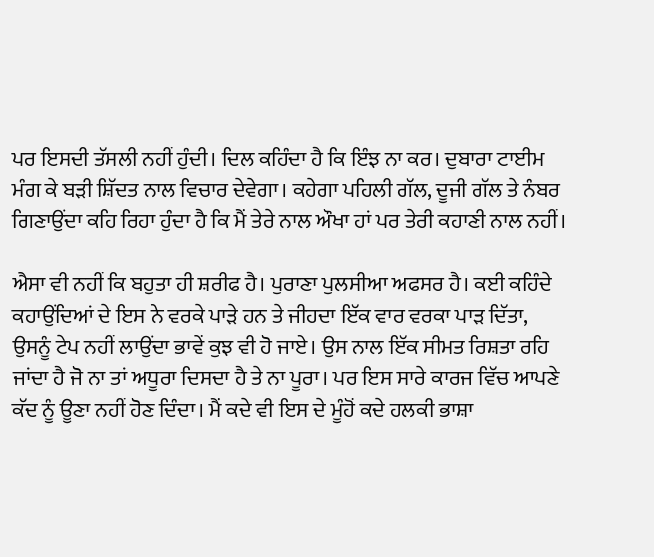ਪਰ ਇਸਦੀ ਤੱਸਲੀ ਨਹੀਂ ਹੁੰਦੀ। ਦਿਲ ਕਹਿੰਦਾ ਹੈ ਕਿ ਇੰਝ ਨਾ ਕਰ। ਦੁਬਾਰਾ ਟਾਈਮ ਮੰਗ ਕੇ ਬੜੀ ਸ਼ਿੱਦਤ ਨਾਲ ਵਿਚਾਰ ਦੇਵੇਗਾ। ਕਹੇਗਾ ਪਹਿਲੀ ਗੱਲ, ਦੂਜੀ ਗੱਲ ਤੇ ਨੰਬਰ ਗਿਣਾਉਂਦਾ ਕਹਿ ਰਿਹਾ ਹੁੰਦਾ ਹੈ ਕਿ ਮੈਂ ਤੇਰੇ ਨਾਲ ਔਖਾ ਹਾਂ ਪਰ ਤੇਰੀ ਕਹਾਣੀ ਨਾਲ ਨਹੀਂ।

ਐਸਾ ਵੀ ਨਹੀਂ ਕਿ ਬਹੁਤਾ ਹੀ ਸ਼ਰੀਫ ਹੈ। ਪੁਰਾਣਾ ਪੁਲਸੀਆ ਅਫਸਰ ਹੈ। ਕਈ ਕਹਿੰਦੇ ਕਹਾਉਂਦਿਆਂ ਦੇ ਇਸ ਨੇ ਵਰਕੇ ਪਾੜੇ ਹਨ ਤੇ ਜੀਹਦਾ ਇੱਕ ਵਾਰ ਵਰਕਾ ਪਾੜ ਦਿੱਤਾ, ਉਸਨੂੰ ਟੇਪ ਨਹੀਂ ਲਾਉਂਦਾ ਭਾਵੇਂ ਕੁਝ ਵੀ ਹੋ ਜਾਏ। ਉਸ ਨਾਲ ਇੱਕ ਸੀਮਤ ਰਿਸ਼ਤਾ ਰਹਿ ਜਾਂਦਾ ਹੈ ਜੋ ਨਾ ਤਾਂ ਅਧੂਰਾ ਦਿਸਦਾ ਹੈ ਤੇ ਨਾ ਪੂਰਾ। ਪਰ ਇਸ ਸਾਰੇ ਕਾਰਜ ਵਿੱਚ ਆਪਣੇ ਕੱਦ ਨੂੰ ਊਣਾ ਨਹੀਂ ਹੋਣ ਦਿੰਦਾ। ਮੈਂ ਕਦੇ ਵੀ ਇਸ ਦੇ ਮੂੰਹੋਂ ਕਦੇ ਹਲਕੀ ਭਾਸ਼ਾ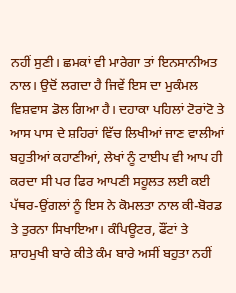ਨਹੀਂ ਸੁਣੀ। ਛਮਕਾਂ ਵੀ ਮਾਰੇਗਾ ਤਾਂ ਇਨਸਾਨੀਅਤ ਨਾਲ। ਉਦੋਂ ਲਗਦਾ ਹੈ ਜਿਵੇਂ ਇਸ ਦਾ ਮੁਕੰਮਲ ਵਿਸ਼ਵਾਸ ਡੋਲ ਗਿਆ ਹੈ। ਦਹਾਕਾ ਪਹਿਲਾਂ ਟੋਰਾਂਟੋ ਤੇ ਆਸ ਪਾਸ ਦੇ ਸ਼ਹਿਰਾਂ ਵਿੱਚ ਲਿਖੀਆਂ ਜਾਣ ਵਾਲੀਆਂ ਬਹੁਤੀਆਂ ਕਹਾਣੀਆਂ, ਲੇਖਾਂ ਨੂੰ ਟਾਈਪ ਵੀ ਆਪ ਹੀ ਕਰਦਾ ਸੀ ਪਰ ਫਿਰ ਆਪਣੀ ਸਹੂਲਤ ਲਈ ਕਈ ਪੱਥਰ-ਉਂਗਲਾਂ ਨੂੰ ਇਸ ਨੇ ਕੋਮਲਤਾ ਨਾਲ ਕੀ-ਬੋਰਡ ਤੇ ਤੁਰਨਾ ਸਿਖਾਇਆ। ਕੰਪਿਊਟਰ, ਫੌਂਟਾਂ ਤੇ ਸ਼ਾਹਮੁਖੀ ਬਾਰੇ ਕੀਤੇ ਕੰਮ ਬਾਰੇ ਅਸੀਂ ਬਹੁਤਾ ਨਹੀਂ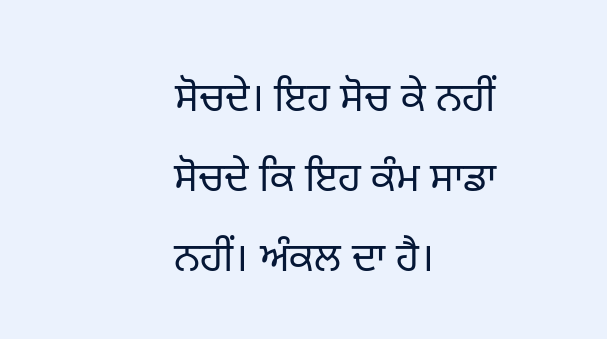ਸੋਚਦੇ। ਇਹ ਸੋਚ ਕੇ ਨਹੀਂ ਸੋਚਦੇ ਕਿ ਇਹ ਕੰਮ ਸਾਡਾ ਨਹੀਂ। ਅੰਕਲ ਦਾ ਹੈ।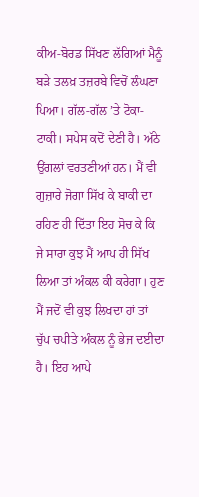ਕੀਅ-ਬੋਰਡ ਸਿੱਖਣ ਲੱਗਿਆਂ ਮੈਨੂੰ ਬੜੇ ਤਲਖ਼ ਤਜ਼ਰਬੇ ਵਿਚੋਂ ਲੰਘਣਾ ਪਿਆ। ਗੱਲ-ਗੱਲ ’ਤੇ ਟੋਕਾ-ਟਾਕੀ। ਸਪੇਸ ਕਦੋਂ ਦੇਣੀ ਹੈ। ਅੱਠੇ ਉਂਗਲਾਂ ਵਰਤਣੀਆਂ ਹਨ। ਮੈਂ ਵੀ ਗੁਜ਼ਾਰੇ ਜੋਗਾ ਸਿੱਖ ਕੇ ਬਾਕੀ ਦਾ ਰਹਿਣ ਹੀ ਦਿੱਤਾ ਇਹ ਸੋਚ ਕੇ ਕਿ ਜੇ ਸਾਰਾ ਕੁਝ ਮੈਂ ਆਪ ਹੀ ਸਿੱਖ ਲਿਆ ਤਾਂ ਅੰਕਲ ਕੀ ਕਰੇਗਾ। ਹੁਣ ਮੈਂ ਜਦੋਂ ਵੀ ਕੁਝ ਲਿਖਦਾ ਹਾਂ ਤਾਂ ਚੁੱਪ ਚਪੀਤੇ ਅੰਕਲ ਨੂੰ ਭੇਜ ਦਈਦਾ ਹੈ। ਇਹ ਆਪੇ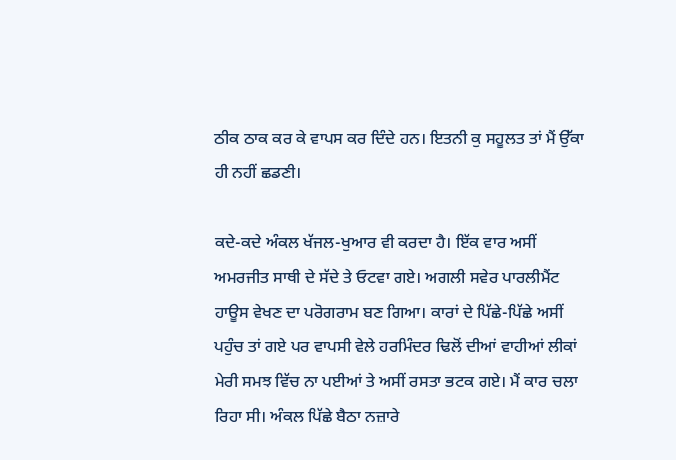ਠੀਕ ਠਾਕ ਕਰ ਕੇ ਵਾਪਸ ਕਰ ਦਿੰਦੇ ਹਨ। ਇਤਨੀ ਕੁ ਸਹੂਲਤ ਤਾਂ ਮੈਂ ਉੱਕਾ ਹੀ ਨਹੀਂ ਛਡਣੀ।

ਕਦੇ-ਕਦੇ ਅੰਕਲ ਖੱਜਲ-ਖੁਆਰ ਵੀ ਕਰਦਾ ਹੈ। ਇੱਕ ਵਾਰ ਅਸੀਂ ਅਮਰਜੀਤ ਸਾਥੀ ਦੇ ਸੱਦੇ ਤੇ ਓਟਵਾ ਗਏ। ਅਗਲੀ ਸਵੇਰ ਪਾਰਲੀਮੈਂਟ ਹਾਊਸ ਵੇਖਣ ਦਾ ਪਰੋਗਰਾਮ ਬਣ ਗਿਆ। ਕਾਰਾਂ ਦੇ ਪਿੱਛੇ-ਪਿੱਛੇ ਅਸੀਂ ਪਹੁੰਚ ਤਾਂ ਗਏ ਪਰ ਵਾਪਸੀ ਵੇਲੇ ਹਰਮਿੰਦਰ ਢਿਲੋਂ ਦੀਆਂ ਵਾਹੀਆਂ ਲੀਕਾਂ ਮੇਰੀ ਸਮਝ ਵਿੱਚ ਨਾ ਪਈਆਂ ਤੇ ਅਸੀਂ ਰਸਤਾ ਭਟਕ ਗਏ। ਮੈਂ ਕਾਰ ਚਲਾ ਰਿਹਾ ਸੀ। ਅੰਕਲ ਪਿੱਛੇ ਬੈਠਾ ਨਜ਼ਾਰੇ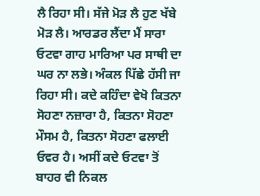ਲੈ ਰਿਹਾ ਸੀ। ਸੱਜੇ ਮੋੜ ਲੈ ਹੁਣ ਖੱਬੇ ਮੋੜ ਲੈ। ਆਰਡਰ ਲੈਂਦਾ ਮੈਂ ਸਾਰਾ ਓਟਵਾ ਗਾਹ ਮਾਰਿਆ ਪਰ ਸਾਥੀ ਦਾ ਘਰ ਨਾ ਲਭੇ। ਅੰਕਲ ਪਿੱਛੇ ਹੱਸੀ ਜਾ ਰਿਹਾ ਸੀ। ਕਦੇ ਕਹਿੰਦਾ ਵੇਖੋ ਕਿਤਨਾ ਸੋਹਣਾ ਨਜ਼ਾਰਾ ਹੈ, ਕਿਤਨਾ ਸੋਹਣਾ ਮੌਸਮ ਹੈ, ਕਿਤਨਾ ਸੋਹਣਾ ਫਲਾਈ ਓਵਰ ਹੈ। ਅਸੀਂ ਕਦੇ ਓਟਵਾ ਤੋਂ ਬਾਹਰ ਵੀ ਨਿਕਲ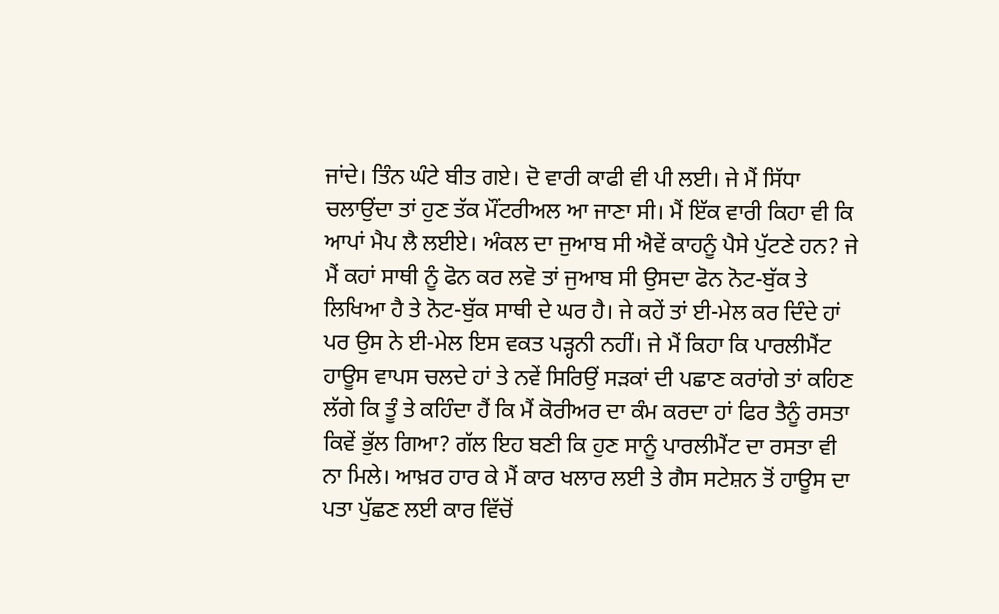ਜਾਂਦੇ। ਤਿੰਨ ਘੰਟੇ ਬੀਤ ਗਏ। ਦੋ ਵਾਰੀ ਕਾਫੀ ਵੀ ਪੀ ਲਈ। ਜੇ ਮੈਂ ਸਿੱਧਾ ਚਲਾਉਂਦਾ ਤਾਂ ਹੁਣ ਤੱਕ ਮੌਂਟਰੀਅਲ ਆ ਜਾਣਾ ਸੀ। ਮੈਂ ਇੱਕ ਵਾਰੀ ਕਿਹਾ ਵੀ ਕਿ ਆਪਾਂ ਮੈਪ ਲੈ ਲਈਏ। ਅੰਕਲ ਦਾ ਜੁਆਬ ਸੀ ਐਵੇਂ ਕਾਹਨੂੰ ਪੈਸੇ ਪੁੱਟਣੇ ਹਨ? ਜੇ ਮੈਂ ਕਹਾਂ ਸਾਥੀ ਨੂੰ ਫੋਨ ਕਰ ਲਵੋ ਤਾਂ ਜੁਆਬ ਸੀ ਉਸਦਾ ਫੋਨ ਨੋਟ-ਬੁੱਕ ਤੇ ਲਿਖਿਆ ਹੈ ਤੇ ਨੋਟ-ਬੁੱਕ ਸਾਥੀ ਦੇ ਘਰ ਹੈ। ਜੇ ਕਹੇਂ ਤਾਂ ਈ-ਮੇਲ ਕਰ ਦਿੰਦੇ ਹਾਂ ਪਰ ਉਸ ਨੇ ਈ-ਮੇਲ ਇਸ ਵਕਤ ਪੜ੍ਹਨੀ ਨਹੀਂ। ਜੇ ਮੈਂ ਕਿਹਾ ਕਿ ਪਾਰਲੀਮੈਂਟ ਹਾਊਸ ਵਾਪਸ ਚਲਦੇ ਹਾਂ ਤੇ ਨਵੇਂ ਸਿਰਿਉਂ ਸੜਕਾਂ ਦੀ ਪਛਾਣ ਕਰਾਂਗੇ ਤਾਂ ਕਹਿਣ ਲੱਗੇ ਕਿ ਤੂੰ ਤੇ ਕਹਿੰਦਾ ਹੈਂ ਕਿ ਮੈਂ ਕੋਰੀਅਰ ਦਾ ਕੰਮ ਕਰਦਾ ਹਾਂ ਫਿਰ ਤੈਨੂੰ ਰਸਤਾ ਕਿਵੇਂ ਭੁੱਲ ਗਿਆ? ਗੱਲ ਇਹ ਬਣੀ ਕਿ ਹੁਣ ਸਾਨੂੰ ਪਾਰਲੀਮੈਂਟ ਦਾ ਰਸਤਾ ਵੀ ਨਾ ਮਿਲੇ। ਆਖ਼ਰ ਹਾਰ ਕੇ ਮੈਂ ਕਾਰ ਖਲਾਰ ਲਈ ਤੇ ਗੈਸ ਸਟੇਸ਼ਨ ਤੋਂ ਹਾਊਸ ਦਾ ਪਤਾ ਪੁੱਛਣ ਲਈ ਕਾਰ ਵਿੱਚੋਂ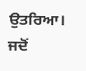ਉਤਰਿਆ। ਜਦੋਂ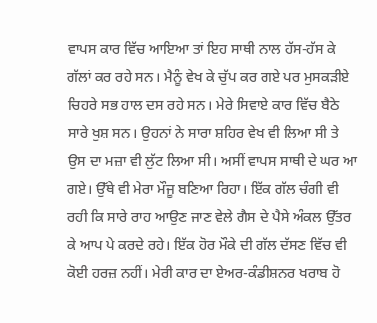ਵਾਪਸ ਕਾਰ ਵਿੱਚ ਆਇਆ ਤਾਂ ਇਹ ਸਾਥੀ ਨਾਲ ਹੱਸ-ਹੱਸ ਕੇ ਗੱਲਾਂ ਕਰ ਰਹੇ ਸਨ। ਮੈਨੂੰ ਵੇਖ ਕੇ ਚੁੱਪ ਕਰ ਗਏ ਪਰ ਮੁਸਕੜੀਏ ਚਿਹਰੇ ਸਭ ਹਾਲ ਦਸ ਰਹੇ ਸਨ। ਮੇਰੇ ਸਿਵਾਏ ਕਾਰ ਵਿੱਚ ਬੈਠੇ ਸਾਰੇ ਖੁਸ਼ ਸਨ। ਉਹਨਾਂ ਨੇ ਸਾਰਾ ਸ਼ਹਿਰ ਵੇਖ ਵੀ ਲਿਆ ਸੀ ਤੇ ਉਸ ਦਾ ਮਜ਼ਾ ਵੀ ਲੁੱਟ ਲਿਆ ਸੀ। ਅਸੀਂ ਵਾਪਸ ਸਾਥੀ ਦੇ ਘਰ ਆ ਗਏ। ਉੱਥੇ ਵੀ ਮੇਰਾ ਮੌਜੂ ਬਣਿਆ ਰਿਹਾ। ਇੱਕ ਗੱਲ ਚੰਗੀ ਵੀ ਰਹੀ ਕਿ ਸਾਰੇ ਰਾਹ ਆਉਣ ਜਾਣ ਵੇਲੇ ਗੈਸ ਦੇ ਪੈਸੇ ਅੰਕਲ ਉੱਤਰ ਕੇ ਆਪ ਪੇ ਕਰਦੇ ਰਹੇ। ਇੱਕ ਹੋਰ ਮੌਕੇ ਦੀ ਗੱਲ ਦੱਸਣ ਵਿੱਚ ਵੀ ਕੋਈ ਹਰਜ਼ ਨਹੀਂ। ਮੇਰੀ ਕਾਰ ਦਾ ਏਅਰ-ਕੰਡੀਸ਼ਨਰ ਖਰਾਬ ਹੋ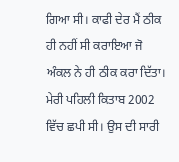ਗਿਆ ਸੀ। ਕਾਫੀ ਦੇਰ ਮੈਂ ਠੀਕ ਹੀ ਨਹੀਂ ਸੀ ਕਰਾਇਆ ਜੋ ਅੰਕਲ ਨੇ ਹੀ ਠੀਕ ਕਰਾ ਦਿੱਤਾ। ਮੇਰੀ ਪਹਿਲੀ ਕਿਤਾਬ 2002 ਵਿੱਚ ਛਪੀ ਸੀ। ਉਸ ਦੀ ਸਾਰੀ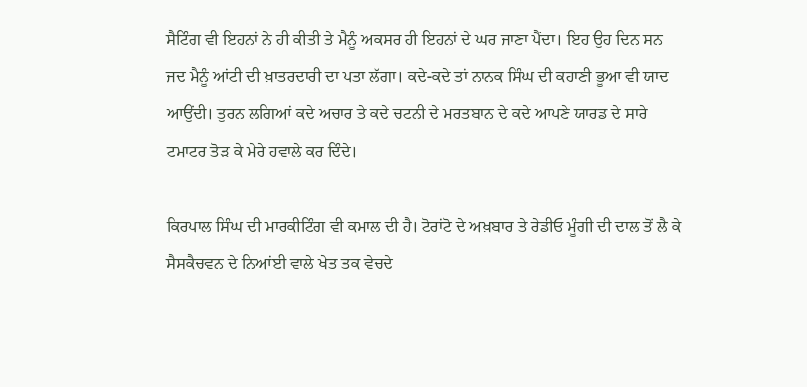ਸੈਟਿੰਗ ਵੀ ਇਹਨਾਂ ਨੇ ਹੀ ਕੀਤੀ ਤੇ ਮੈਨੂੰ ਅਕਸਰ ਹੀ ਇਹਨਾਂ ਦੇ ਘਰ ਜਾਣਾ ਪੈਂਦਾ। ਇਹ ਉਹ ਦਿਨ ਸਨ ਜਦ ਮੈਨੂੰ ਆਂਟੀ ਦੀ ਖ਼ਾਤਰਦਾਰੀ ਦਾ ਪਤਾ ਲੱਗਾ। ਕਦੇ-ਕਦੇ ਤਾਂ ਨਾਨਕ ਸਿੰਘ ਦੀ ਕਹਾਣੀ ਭੂਆ ਵੀ ਯਾਦ ਆਉਂਦੀ। ਤੁਰਨ ਲਗਿਆਂ ਕਦੇ ਅਚਾਰ ਤੇ ਕਦੇ ਚਟਨੀ ਦੇ ਮਰਤਬਾਨ ਦੇ ਕਦੇ ਆਪਣੇ ਯਾਰਡ ਦੇ ਸਾਰੇ ਟਮਾਟਰ ਤੋੜ ਕੇ ਮੇਰੇ ਹਵਾਲੇ ਕਰ ਦਿੰਦੇ।

ਕਿਰਪਾਲ ਸਿੰਘ ਦੀ ਮਾਰਕੀਟਿੰਗ ਵੀ ਕਮਾਲ ਦੀ ਹੈ। ਟੋਰਾਂਟੋ ਦੇ ਅਖ਼ਬਾਰ ਤੇ ਰੇਡੀਓ ਮੂੰਗੀ ਦੀ ਦਾਲ ਤੋਂ ਲੈ ਕੇ ਸੈਸਕੈਚਵਨ ਦੇ ਨਿਆਂਈ ਵਾਲੇ ਖੇਤ ਤਕ ਵੇਚਦੇ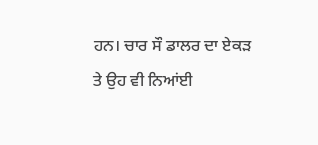ਹਨ। ਚਾਰ ਸੌ ਡਾਲਰ ਦਾ ਏਕੜ ਤੇ ਉਹ ਵੀ ਨਿਆਂਈ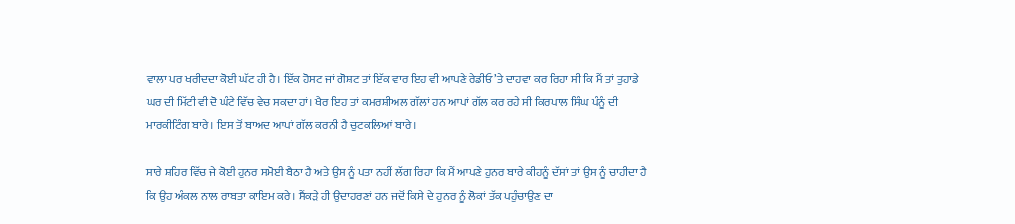ਵਾਲਾ ਪਰ ਖਰੀਦਦਾ ਕੋਈ ਘੱਟ ਹੀ ਹੈ। ਇੱਕ ਹੋਸਟ ਜਾਂ ਗੋਸ਼ਟ ਤਾਂ ਇੱਕ ਵਾਰ ਇਹ ਵੀ ਆਪਣੇ ਰੇਡੀਓ ’ਤੇ ਦਾਹਵਾ ਕਰ ਰਿਹਾ ਸੀ ਕਿ ਮੈਂ ਤਾਂ ਤੁਹਾਡੇ ਘਰ ਦੀ ਮਿੱਟੀ ਵੀ ਦੋ ਘੰਟੇ ਵਿੱਚ ਵੇਚ ਸਕਦਾ ਹਾਂ। ਖੈਰ ਇਹ ਤਾਂ ਕਮਰਸ਼ੀਅਲ ਗੱਲਾਂ ਹਨ ਆਪਾਂ ਗੱਲ ਕਰ ਰਹੇ ਸੀ ਕਿਰਪਾਲ ਸਿੰਘ ਪੰਨੂੰ ਦੀ ਮਾਰਕੀਟਿੰਗ ਬਾਰੇ। ਇਸ ਤੋਂ ਬਾਅਦ ਆਪਾਂ ਗੱਲ ਕਰਨੀ ਹੈ ਚੁਟਕਲਿਆਂ ਬਾਰੇ।

ਸਾਰੇ ਸ਼ਹਿਰ ਵਿੱਚ ਜੇ ਕੋਈ ਹੁਨਰ ਸਮੋਈ ਬੈਠਾ ਹੈ ਅਤੇ ਉਸ ਨੂੰ ਪਤਾ ਨਹੀਂ ਲੱਗ ਰਿਹਾ ਕਿ ਮੈਂ ਆਪਣੇ ਹੁਨਰ ਬਾਰੇ ਕੀਹਨੂੰ ਦੱਸਾਂ ਤਾਂ ਉਸ ਨੂੰ ਚਾਹੀਦਾ ਹੈ ਕਿ ਉਹ ਅੰਕਲ ਨਾਲ ਰਾਬਤਾ ਕਾਇਮ ਕਰੇ। ਸੈਂਕੜੇ ਹੀ ਉਦਾਹਰਣਾਂ ਹਨ ਜਦੋਂ ਕਿਸੇ ਦੇ ਹੁਨਰ ਨੂੰ ਲੋਕਾਂ ਤੱਕ ਪਹੁੰਚਾਉਣ ਦਾ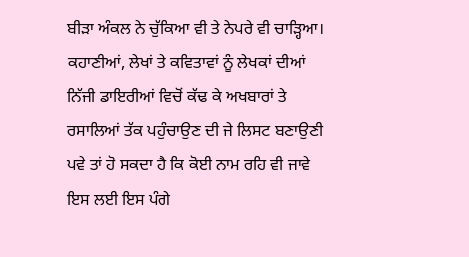ਬੀੜਾ ਅੰਕਲ ਨੇ ਚੁੱਕਿਆ ਵੀ ਤੇ ਨੇਪਰੇ ਵੀ ਚਾੜ੍ਹਿਆ। ਕਹਾਣੀਆਂ, ਲੇਖਾਂ ਤੇ ਕਵਿਤਾਵਾਂ ਨੂੰ ਲੇਖਕਾਂ ਦੀਆਂ ਨਿੱਜੀ ਡਾਇਰੀਆਂ ਵਿਚੋਂ ਕੱਢ ਕੇ ਅਖਬਾਰਾਂ ਤੇ ਰਸਾਲਿਆਂ ਤੱਕ ਪਹੁੰਚਾਉਣ ਦੀ ਜੇ ਲਿਸਟ ਬਣਾਉਣੀ ਪਵੇ ਤਾਂ ਹੋ ਸਕਦਾ ਹੈ ਕਿ ਕੋਈ ਨਾਮ ਰਹਿ ਵੀ ਜਾਵੇ ਇਸ ਲਈ ਇਸ ਪੰਗੇ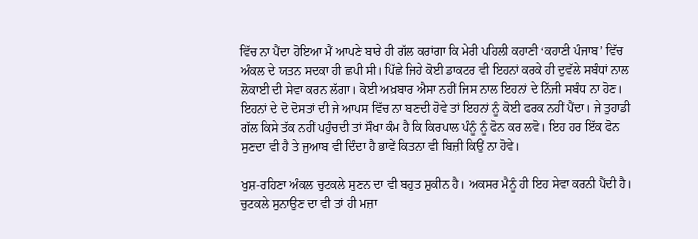ਵਿੱਚ ਨਾ ਪੈਂਦਾ ਹੋਇਆ ਮੈਂ ਆਪਣੇ ਬਾਰੇ ਹੀ ਗੱਲ ਕਰਾਂਗਾ ਕਿ ਮੇਰੀ ਪਹਿਲੀ ਕਹਾਣੀ ‘ਕਹਾਣੀ ਪੰਜਾਬ’ ਵਿੱਚ ਅੰਕਲ ਦੇ ਯਤਨ ਸਦਕਾ ਹੀ ਛਪੀ ਸੀ। ਪਿੱਛੇ ਜਿਹੇ ਕੋਈ ਡਾਕਟਰ ਵੀ ਇਹਨਾਂ ਕਰਕੇ ਹੀ ਦੁਵੱਲੇ ਸਬੰਧਾਂ ਨਾਲ ਲੋਕਾਈ ਦੀ ਸੇਵਾ ਕਰਨ ਲੱਗਾ। ਕੋਈ ਅਖ਼ਬਾਰ ਐਸਾ ਨਹੀਂ ਜਿਸ ਨਾਲ ਇਹਨਾਂ ਦੇ ਨਿੱਜੀ ਸਬੰਧ ਨਾ ਹੋਣ। ਇਹਨਾਂ ਦੇ ਦੋ ਦੋਸਤਾਂ ਦੀ ਜੇ ਆਪਸ ਵਿੱਚ ਨਾ ਬਣਦੀ ਹੋਵੇ ਤਾਂ ਇਹਨਾਂ ਨੂੰ ਕੋਈ ਫਰਕ ਨਹੀਂ ਪੈਂਦਾ। ਜੇ ਤੁਹਾਡੀ ਗੱਲ ਕਿਸੇ ਤੱਕ ਨਹੀਂ ਪਹੁੰਚਦੀ ਤਾਂ ਸੌਖਾ ਕੰਮ ਹੈ ਕਿ ਕਿਰਪਾਲ ਪੰਨੂੰ ਨੂੰ ਫੋਨ ਕਰ ਲਵੋ। ਇਹ ਹਰ ਇੱਕ ਫੋਨ ਸੁਣਦਾ ਵੀ ਹੈ ਤੇ ਜੁਆਬ ਵੀ ਦਿੰਦਾ ਹੈ ਭਾਵੇਂ ਕਿਤਨਾ ਵੀ ਬਿਜ਼ੀ ਕਿਉਂ ਨਾ ਹੋਵੇ।

ਖੁਸ਼-ਰਹਿਣਾ ਅੰਕਲ ਚੁਟਕਲੇ ਸੁਣਨ ਦਾ ਵੀ ਬਹੁਤ ਸ਼ੁਕੀਨ ਹੈ। ਅਕਸਰ ਮੈਨੂੰ ਹੀ ਇਹ ਸੇਵਾ ਕਰਨੀ ਪੈਂਦੀ ਹੈ। ਚੁਟਕਲੇ ਸੁਨਾਉਣ ਦਾ ਵੀ ਤਾਂ ਹੀ ਮਜ਼ਾ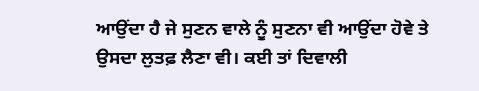ਆਉਂਦਾ ਹੈ ਜੇ ਸੁਣਨ ਵਾਲੇ ਨੂੰ ਸੁਣਨਾ ਵੀ ਆਉਂਦਾ ਹੋਵੇ ਤੇ ਉਸਦਾ ਲੁਤਫ਼ ਲੈਣਾ ਵੀ। ਕਈ ਤਾਂ ਦਿਵਾਲੀ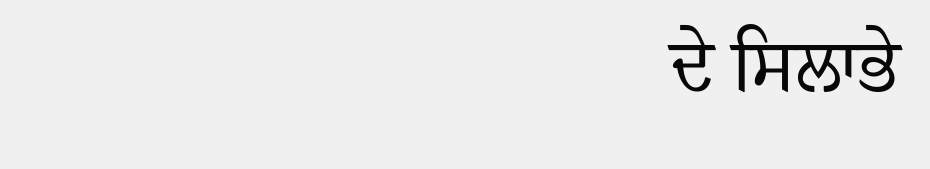ਦੇ ਸਿਲਾਭੇ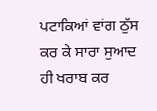ਪਟਾਕਿਆਂ ਵਾਂਗ ਠੁੱਸ ਕਰ ਕੇ ਸਾਰਾ ਸੁਆਦ ਹੀ ਖਰਾਬ ਕਰ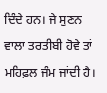ਦਿੰਦੇ ਹਨ। ਜੇ ਸੁਣਨ ਵਾਲਾ ਤਰਤੀਬੀ ਹੋਵੇ ਤਾਂ ਮਹਿਫ਼ਲ ਜੰਮ ਜਾਂਦੀ ਹੈ।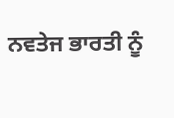ਨਵਤੇਜ ਭਾਰਤੀ ਨੂੰ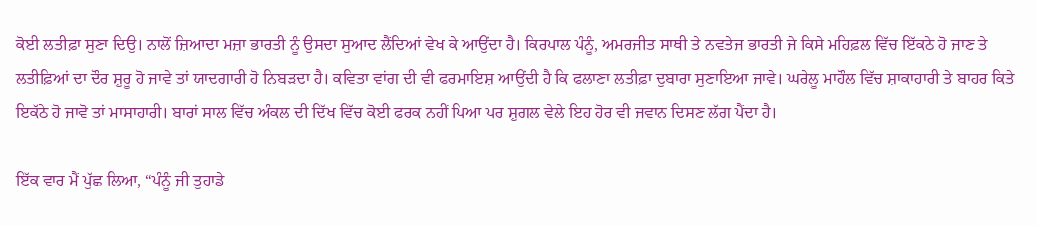ਕੋਈ ਲਤੀਫ਼ਾ ਸੁਣਾ ਦਿਉ। ਨਾਲੋਂ ਜ਼ਿਆਦਾ ਮਜ਼ਾ ਭਾਰਤੀ ਨੂੰ ਉਸਦਾ ਸੁਆਦ ਲੈਂਦਿਆਂ ਵੇਖ ਕੇ ਆਉਂਦਾ ਹੈ। ਕਿਰਪਾਲ ਪੰਨੂੰ, ਅਮਰਜੀਤ ਸਾਥੀ ਤੇ ਨਵਤੇਜ ਭਾਰਤੀ ਜੇ ਕਿਸੇ ਮਹਿਫ਼ਲ ਵਿੱਚ ਇੱਕਠੇ ਹੋ ਜਾਣ ਤੇ ਲਤੀਫ਼ਿਆਂ ਦਾ ਦੌਰ ਸ਼ੁਰੂ ਹੋ ਜਾਵੇ ਤਾਂ ਯਾਦਗਾਰੀ ਹੋ ਨਿਬੜਦਾ ਹੈ। ਕਵਿਤਾ ਵਾਂਗ ਦੀ ਵੀ ਫਰਮਾਇਸ਼ ਆਉਂਦੀ ਹੈ ਕਿ ਫਲਾਣਾ ਲਤੀਫ਼ਾ ਦੁਬਾਰਾ ਸੁਣਾਇਆ ਜਾਵੇ। ਘਰੇਲੂ ਮਾਹੌਲ ਵਿੱਚ ਸ਼ਾਕਾਹਾਰੀ ਤੇ ਬਾਹਰ ਕਿਤੇ ਇਕੱਠੇ ਹੋ ਜਾਵੋ ਤਾਂ ਮਾਸਾਹਾਰੀ। ਬਾਰਾਂ ਸਾਲ ਵਿੱਚ ਅੰਕਲ ਦੀ ਦਿੱਖ ਵਿੱਚ ਕੋਈ ਫਰਕ ਨਹੀਂ ਪਿਆ ਪਰ ਸ਼ੁਗਲ ਵੇਲੇ ਇਹ ਹੋਰ ਵੀ ਜਵਾਨ ਦਿਸਣ ਲੱਗ ਪੈਂਦਾ ਹੈ।

ਇੱਕ ਵਾਰ ਮੈਂ ਪੁੱਛ ਲਿਆ, “ਪੰਨੂੰ ਜੀ ਤੁਹਾਡੇ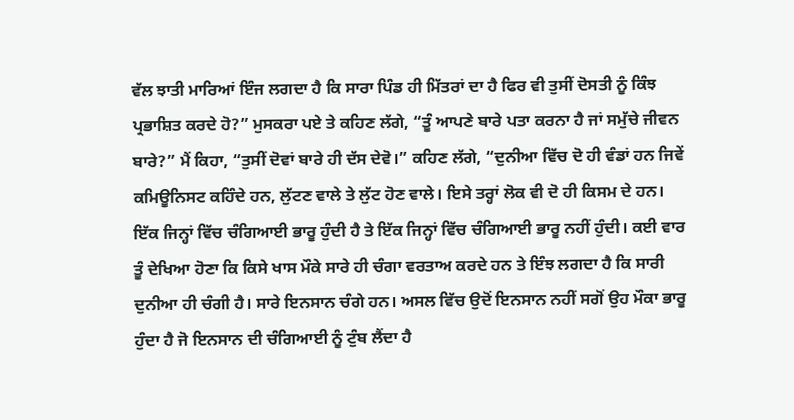ਵੱਲ ਝਾਤੀ ਮਾਰਿਆਂ ਇੰਜ ਲਗਦਾ ਹੈ ਕਿ ਸਾਰਾ ਪਿੰਡ ਹੀ ਮਿੱਤਰਾਂ ਦਾ ਹੈ ਫਿਰ ਵੀ ਤੁਸੀਂ ਦੋਸਤੀ ਨੂੰ ਕਿੰਝ ਪ੍ਰਭਾਸ਼ਿਤ ਕਰਦੇ ਹੋ?” ਮੁਸਕਰਾ ਪਏ ਤੇ ਕਹਿਣ ਲੱਗੇ, “ਤੂੰ ਆਪਣੇ ਬਾਰੇ ਪਤਾ ਕਰਨਾ ਹੈ ਜਾਂ ਸਮੁੱਚੇ ਜੀਵਨ ਬਾਰੇ?” ਮੈਂ ਕਿਹਾ, “ਤੁਸੀਂ ਦੋਵਾਂ ਬਾਰੇ ਹੀ ਦੱਸ ਦੇਵੋ।” ਕਹਿਣ ਲੱਗੇ, “ਦੁਨੀਆ ਵਿੱਚ ਦੋ ਹੀ ਵੰਡਾਂ ਹਨ ਜਿਵੇਂ ਕਮਿਊਨਿਸਟ ਕਹਿੰਦੇ ਹਨ, ਲੁੱਟਣ ਵਾਲੇ ਤੇ ਲੁੱਟ ਹੋਣ ਵਾਲੇ। ਇਸੇ ਤਰ੍ਹਾਂ ਲੋਕ ਵੀ ਦੋ ਹੀ ਕਿਸਮ ਦੇ ਹਨ। ਇੱਕ ਜਿਨ੍ਹਾਂ ਵਿੱਚ ਚੰਗਿਆਈ ਭਾਰੂ ਹੁੰਦੀ ਹੈ ਤੇ ਇੱਕ ਜਿਨ੍ਹਾਂ ਵਿੱਚ ਚੰਗਿਆਈ ਭਾਰੂ ਨਹੀਂ ਹੁੰਦੀ। ਕਈ ਵਾਰ ਤੂੰ ਦੇਖਿਆ ਹੋਣਾ ਕਿ ਕਿਸੇ ਖਾਸ ਮੌਕੇ ਸਾਰੇ ਹੀ ਚੰਗਾ ਵਰਤਾਅ ਕਰਦੇ ਹਨ ਤੇ ਇੰਝ ਲਗਦਾ ਹੈ ਕਿ ਸਾਰੀ ਦੁਨੀਆ ਹੀ ਚੰਗੀ ਹੈ। ਸਾਰੇ ਇਨਸਾਨ ਚੰਗੇ ਹਨ। ਅਸਲ ਵਿੱਚ ਉਦੋਂ ਇਨਸਾਨ ਨਹੀਂ ਸਗੋਂ ਉਹ ਮੌਕਾ ਭਾਰੂ ਹੁੰਦਾ ਹੈ ਜੋ ਇਨਸਾਨ ਦੀ ਚੰਗਿਆਈ ਨੂੰ ਟੁੰਬ ਲੈਂਦਾ ਹੈ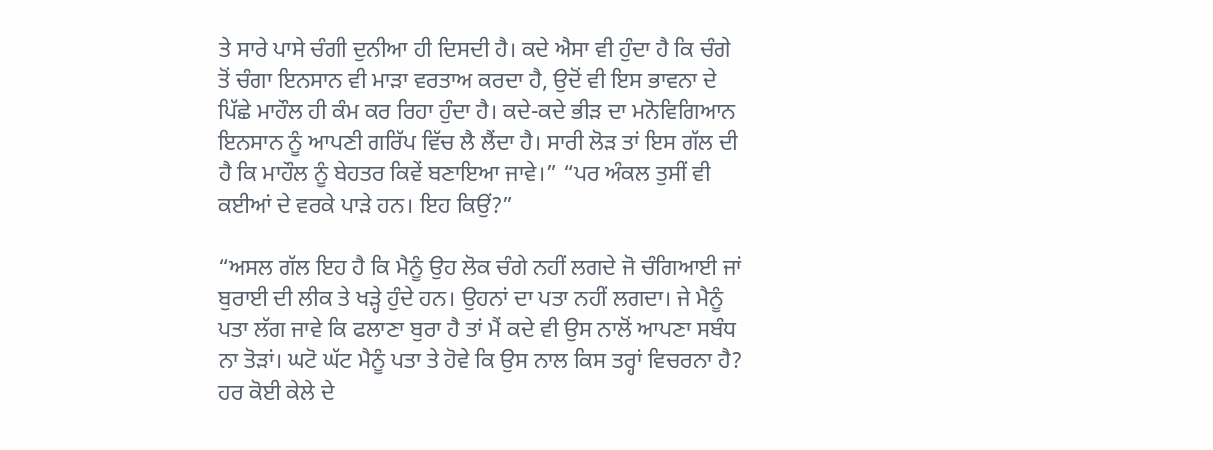ਤੇ ਸਾਰੇ ਪਾਸੇ ਚੰਗੀ ਦੁਨੀਆ ਹੀ ਦਿਸਦੀ ਹੈ। ਕਦੇ ਐਸਾ ਵੀ ਹੁੰਦਾ ਹੈ ਕਿ ਚੰਗੇ ਤੋਂ ਚੰਗਾ ਇਨਸਾਨ ਵੀ ਮਾੜਾ ਵਰਤਾਅ ਕਰਦਾ ਹੈ, ਉਦੋਂ ਵੀ ਇਸ ਭਾਵਨਾ ਦੇ ਪਿੱਛੇ ਮਾਹੌਲ ਹੀ ਕੰਮ ਕਰ ਰਿਹਾ ਹੁੰਦਾ ਹੈ। ਕਦੇ-ਕਦੇ ਭੀੜ ਦਾ ਮਨੋਵਿਗਿਆਨ ਇਨਸਾਨ ਨੂੰ ਆਪਣੀ ਗਰਿੱਪ ਵਿੱਚ ਲੈ ਲੈਂਦਾ ਹੈ। ਸਾਰੀ ਲੋੜ ਤਾਂ ਇਸ ਗੱਲ ਦੀ ਹੈ ਕਿ ਮਾਹੌਲ ਨੂੰ ਬੇਹਤਰ ਕਿਵੇਂ ਬਣਾਇਆ ਜਾਵੇ।” “ਪਰ ਅੰਕਲ ਤੁਸੀਂ ਵੀ ਕਈਆਂ ਦੇ ਵਰਕੇ ਪਾੜੇ ਹਨ। ਇਹ ਕਿਉਂ?”

“ਅਸਲ ਗੱਲ ਇਹ ਹੈ ਕਿ ਮੈਨੂੰ ਉਹ ਲੋਕ ਚੰਗੇ ਨਹੀਂ ਲਗਦੇ ਜੋ ਚੰਗਿਆਈ ਜਾਂ ਬੁਰਾਈ ਦੀ ਲੀਕ ਤੇ ਖੜ੍ਹੇ ਹੁੰਦੇ ਹਨ। ਉਹਨਾਂ ਦਾ ਪਤਾ ਨਹੀਂ ਲਗਦਾ। ਜੇ ਮੈਨੂੰ ਪਤਾ ਲੱਗ ਜਾਵੇ ਕਿ ਫਲਾਣਾ ਬੁਰਾ ਹੈ ਤਾਂ ਮੈਂ ਕਦੇ ਵੀ ਉਸ ਨਾਲੋਂ ਆਪਣਾ ਸਬੰਧ ਨਾ ਤੋੜਾਂ। ਘਟੋ ਘੱਟ ਮੈਨੂੰ ਪਤਾ ਤੇ ਹੋਵੇ ਕਿ ਉਸ ਨਾਲ ਕਿਸ ਤਰ੍ਹਾਂ ਵਿਚਰਨਾ ਹੈ? ਹਰ ਕੋਈ ਕੇਲੇ ਦੇ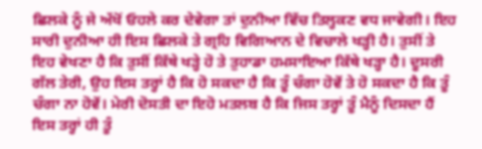ਛਿਲਕੇ ਨੂੰ ਜੇ ਅੱਖੋਂ ਓਹਲੇ ਕਰ ਦੇਵੇਗਾ ਤਾਂ ਦੁਨੀਆ ਵਿੱਚ ਤਿਲ੍ਹਕਣ ਵਧ ਜਾਵੇਗੀ। ਇਹ ਸਾਰੀ ਦੁਨੀਆ ਹੀ ਇਸ ਛਿਲਕੇ ਤੇ ਗ੍ਰਹਿ ਵਿਗਿਆਨ ਦੇ ਵਿਚਾਲੇ ਖੜ੍ਹੀ ਹੈ। ਤੁਸੀਂ ਤੇ ਇਹ ਵੇਖਣਾ ਹੈ ਕਿ ਤੁਸੀਂ ਕਿੱਥੇ ਖੜ੍ਹੇ ਹੋ ਤੇ ਤੁਹਾਡਾ ਹਮਸਾਇਆ ਕਿੱਥੇ ਖੜ੍ਹਾ ਹੈ। ਦੂਸਰੀ ਗੱਲ ਤੇਰੀ, ਉਹ ਇਸ ਤਰ੍ਹਾਂ ਹੈ ਕਿ ਹੋ ਸਕਦਾ ਹੈ ਕਿ ਤੂੰ ਚੰਗਾ ਹੋਵੇਂ ਤੇ ਹੋ ਸਕਦਾ ਹੈ ਕਿ ਤੂੰ ਚੰਗਾ ਨਾ ਹੋਵੇਂ। ਮੇਰੀ ਦੋਸਤੀ ਦਾ ਇਹੋ ਮਤਲਬ ਹੈ ਕਿ ਜਿਸ ਤਰ੍ਹਾਂ ਤੂੰ ਮੈਨੂੰ ਦਿਸਦਾ ਹੈਂ ਇਸ ਤਰ੍ਹਾਂ ਹੀ ਤੂੰ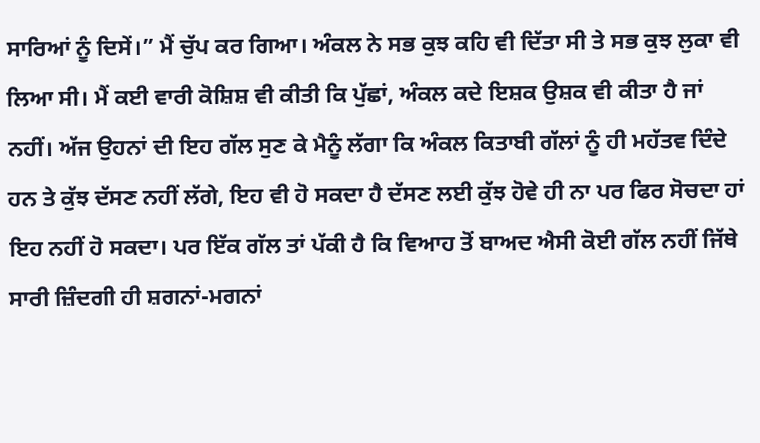ਸਾਰਿਆਂ ਨੂੰ ਦਿਸੇਂ।” ਮੈਂ ਚੁੱਪ ਕਰ ਗਿਆ। ਅੰਕਲ ਨੇ ਸਭ ਕੁਝ ਕਹਿ ਵੀ ਦਿੱਤਾ ਸੀ ਤੇ ਸਭ ਕੁਝ ਲੁਕਾ ਵੀ ਲਿਆ ਸੀ। ਮੈਂ ਕਈ ਵਾਰੀ ਕੋਸ਼ਿਸ਼ ਵੀ ਕੀਤੀ ਕਿ ਪੁੱਛਾਂ, ਅੰਕਲ ਕਦੇ ਇਸ਼ਕ ਉਸ਼ਕ ਵੀ ਕੀਤਾ ਹੈ ਜਾਂ ਨਹੀਂ। ਅੱਜ ਉਹਨਾਂ ਦੀ ਇਹ ਗੱਲ ਸੁਣ ਕੇ ਮੈਨੂੰ ਲੱਗਾ ਕਿ ਅੰਕਲ ਕਿਤਾਬੀ ਗੱਲਾਂ ਨੂੰ ਹੀ ਮਹੱਤਵ ਦਿੰਦੇ ਹਨ ਤੇ ਕੁੱਝ ਦੱਸਣ ਨਹੀਂ ਲੱਗੇ, ਇਹ ਵੀ ਹੋ ਸਕਦਾ ਹੈ ਦੱਸਣ ਲਈ ਕੁੱਝ ਹੋਵੇ ਹੀ ਨਾ ਪਰ ਫਿਰ ਸੋਚਦਾ ਹਾਂ ਇਹ ਨਹੀਂ ਹੋ ਸਕਦਾ। ਪਰ ਇੱਕ ਗੱਲ ਤਾਂ ਪੱਕੀ ਹੈ ਕਿ ਵਿਆਹ ਤੋਂ ਬਾਅਦ ਐਸੀ ਕੋਈ ਗੱਲ ਨਹੀਂ ਜਿੱਥੇ ਸਾਰੀ ਜ਼ਿੰਦਗੀ ਹੀ ਸ਼ਗਨਾਂ-ਮਗਨਾਂ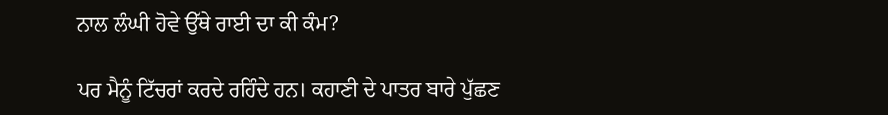ਨਾਲ ਲੰਘੀ ਹੋਵੇ ਉੱਥੇ ਰਾਈ ਦਾ ਕੀ ਕੰਮ?

ਪਰ ਮੈਨੂੰ ਟਿੱਚਰਾਂ ਕਰਦੇ ਰਹਿੰਦੇ ਹਨ। ਕਹਾਣੀ ਦੇ ਪਾਤਰ ਬਾਰੇ ਪੁੱਛਣ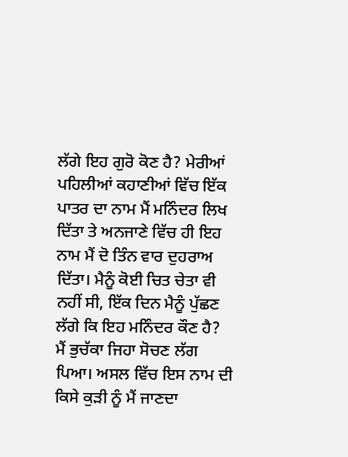ਲੱਗੇ ਇਹ ਗੁਰੋ ਕੋਣ ਹੈ? ਮੇਰੀਆਂ ਪਹਿਲੀਆਂ ਕਹਾਣੀਆਂ ਵਿੱਚ ਇੱਕ ਪਾਤਰ ਦਾ ਨਾਮ ਮੈਂ ਮਨਿੰਦਰ ਲਿਖ ਦਿੱਤਾ ਤੇ ਅਨਜਾਣੇ ਵਿੱਚ ਹੀ ਇਹ ਨਾਮ ਮੈਂ ਦੋ ਤਿੰਨ ਵਾਰ ਦੁਹਰਾਅ ਦਿੱਤਾ। ਮੈਨੂੰ ਕੋਈ ਚਿਤ ਚੇਤਾ ਵੀ ਨਹੀਂ ਸੀ, ਇੱਕ ਦਿਨ ਮੈਨੂੰ ਪੁੱਛਣ ਲੱਗੇ ਕਿ ਇਹ ਮਨਿੰਦਰ ਕੌਣ ਹੈ? ਮੈਂ ਭੁਚੱਕਾ ਜਿਹਾ ਸੋਚਣ ਲੱਗ ਪਿਆ। ਅਸਲ ਵਿੱਚ ਇਸ ਨਾਮ ਦੀ ਕਿਸੇ ਕੁੜੀ ਨੂੰ ਮੈਂ ਜਾਣਦਾ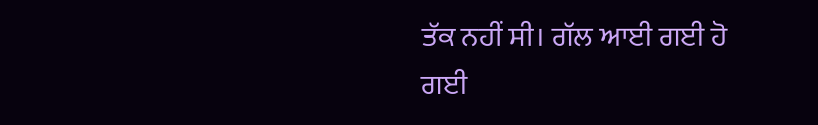ਤੱਕ ਨਹੀਂ ਸੀ। ਗੱਲ ਆਈ ਗਈ ਹੋ ਗਈ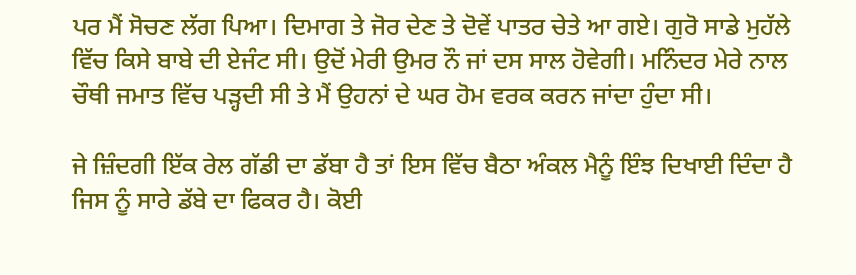ਪਰ ਮੈਂ ਸੋਚਣ ਲੱਗ ਪਿਆ। ਦਿਮਾਗ ਤੇ ਜੋਰ ਦੇਣ ਤੇ ਦੋਵੇਂ ਪਾਤਰ ਚੇਤੇ ਆ ਗਏ। ਗੁਰੋ ਸਾਡੇ ਮੁਹੱਲੇ ਵਿੱਚ ਕਿਸੇ ਬਾਬੇ ਦੀ ਏਜੰਟ ਸੀ। ਉਦੋਂ ਮੇਰੀ ਉਮਰ ਨੌ ਜਾਂ ਦਸ ਸਾਲ ਹੋਵੇਗੀ। ਮਨਿੰਦਰ ਮੇਰੇ ਨਾਲ ਚੌਥੀ ਜਮਾਤ ਵਿੱਚ ਪੜ੍ਹਦੀ ਸੀ ਤੇ ਮੈਂ ਉਹਨਾਂ ਦੇ ਘਰ ਹੋਮ ਵਰਕ ਕਰਨ ਜਾਂਦਾ ਹੁੰਦਾ ਸੀ।

ਜੇ ਜ਼ਿੰਦਗੀ ਇੱਕ ਰੇਲ ਗੱਡੀ ਦਾ ਡੱਬਾ ਹੈ ਤਾਂ ਇਸ ਵਿੱਚ ਬੈਠਾ ਅੰਕਲ ਮੈਨੂੰ ਇੰਝ ਦਿਖਾਈ ਦਿੰਦਾ ਹੈ ਜਿਸ ਨੂੰ ਸਾਰੇ ਡੱਬੇ ਦਾ ਫਿਕਰ ਹੈ। ਕੋਈ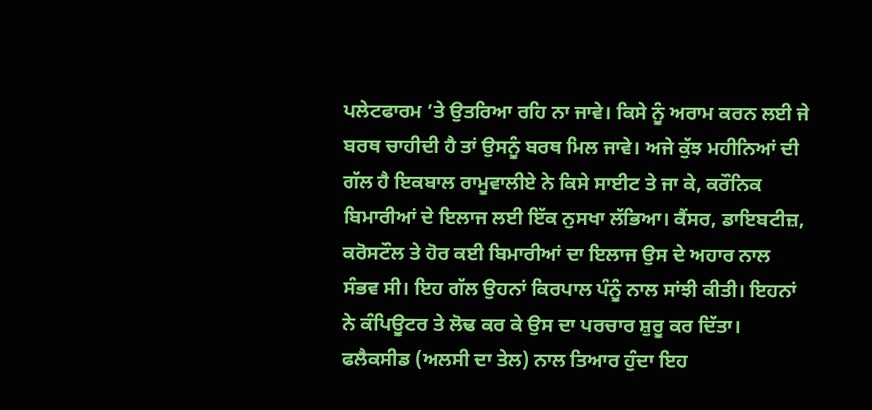ਪਲੇਟਫਾਰਮ ’ਤੇ ਉਤਰਿਆ ਰਹਿ ਨਾ ਜਾਵੇ। ਕਿਸੇ ਨੂੰ ਅਰਾਮ ਕਰਨ ਲਈ ਜੇ ਬਰਥ ਚਾਹੀਦੀ ਹੈ ਤਾਂ ਉਸਨੂੰ ਬਰਥ ਮਿਲ ਜਾਵੇ। ਅਜੇ ਕੁੱਝ ਮਹੀਨਿਆਂ ਦੀ ਗੱਲ ਹੈ ਇਕਬਾਲ ਰਾਮੂਵਾਲੀਏ ਨੇ ਕਿਸੇ ਸਾਈਟ ਤੇ ਜਾ ਕੇ, ਕਰੌਨਿਕ ਬਿਮਾਰੀਆਂ ਦੇ ਇਲਾਜ ਲਈ ਇੱਕ ਨੁਸਖਾ ਲੱਭਿਆ। ਕੈਂਸਰ, ਡਾਇਬਟੀਜ਼, ਕਰੋਸਟੌਲ ਤੇ ਹੋਰ ਕਈ ਬਿਮਾਰੀਆਂ ਦਾ ਇਲਾਜ ਉਸ ਦੇ ਅਹਾਰ ਨਾਲ ਸੰਭਵ ਸੀ। ਇਹ ਗੱਲ ਉਹਨਾਂ ਕਿਰਪਾਲ ਪੰਨੂੰ ਨਾਲ ਸਾਂਝੀ ਕੀਤੀ। ਇਹਨਾਂ ਨੇ ਕੰਪਿਊਟਰ ਤੇ ਲੋਢ ਕਰ ਕੇ ਉਸ ਦਾ ਪਰਚਾਰ ਸ਼ੁਰੂ ਕਰ ਦਿੱਤਾ। ਫਲੈਕਸੀਡ (ਅਲਸੀ ਦਾ ਤੇਲ) ਨਾਲ ਤਿਆਰ ਹੁੰਦਾ ਇਹ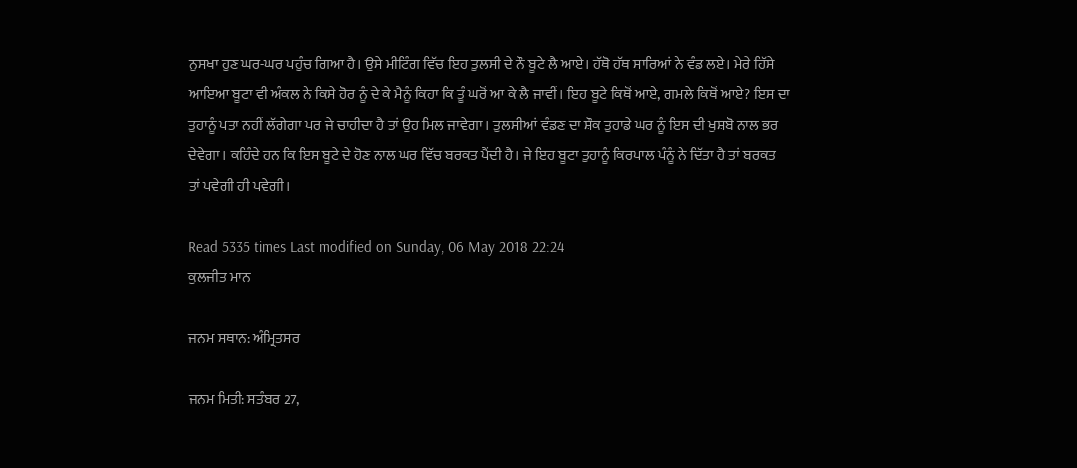ਨੁਸਖਾ ਹੁਣ ਘਰ-ਘਰ ਪਹੁੰਚ ਗਿਆ ਹੈ। ਉਸੇ ਮੀਟਿੰਗ ਵਿੱਚ ਇਹ ਤੁਲਸੀ ਦੇ ਨੌ ਬੂਟੇ ਲੈ ਆਏ। ਹੱਥੋ ਹੱਥ ਸਾਰਿਆਂ ਨੇ ਵੰਡ ਲਏ। ਮੇਰੇ ਹਿੱਸੇ ਆਇਆ ਬੂਟਾ ਵੀ ਅੰਕਲ ਨੇ ਕਿਸੇ ਹੋਰ ਨੂੰ ਦੇ ਕੇ ਮੈਨੂੰ ਕਿਹਾ ਕਿ ਤੂੰ ਘਰੋਂ ਆ ਕੇ ਲੈ ਜਾਵੀਂ। ਇਹ ਬੂਟੇ ਕਿਥੋਂ ਆਏ, ਗਮਲੇ ਕਿਥੋਂ ਆਏ? ਇਸ ਦਾ ਤੁਹਾਨੂੰ ਪਤਾ ਨਹੀਂ ਲੱਗੇਗਾ ਪਰ ਜੇ ਚਾਹੀਦਾ ਹੈ ਤਾਂ ਉਹ ਮਿਲ ਜਾਵੇਗਾ। ਤੁਲਸੀਆਂ ਵੰਡਣ ਦਾ ਸ਼ੌਕ ਤੁਹਾਡੇ ਘਰ ਨੂੰ ਇਸ ਦੀ ਖੁਸ਼ਬੋ ਨਾਲ ਭਰ ਦੇਵੇਗਾ। ਕਹਿੰਦੇ ਹਨ ਕਿ ਇਸ ਬੂਟੇ ਦੇ ਹੋਣ ਨਾਲ ਘਰ ਵਿੱਚ ਬਰਕਤ ਪੈਂਦੀ ਹੈ। ਜੇ ਇਹ ਬੂਟਾ ਤੁਹਾਨੂੰ ਕਿਰਪਾਲ ਪੰਨੂੰ ਨੇ ਦਿੱਤਾ ਹੈ ਤਾਂ ਬਰਕਤ ਤਾਂ ਪਵੇਗੀ ਹੀ ਪਵੇਗੀ।

Read 5335 times Last modified on Sunday, 06 May 2018 22:24
ਕੁਲਜੀਤ ਮਾਨ

ਜਨਮ ਸਥਾਨ: ਅੰਮ੍ਰਿਤਸਰ

ਜਨਮ ਮਿਤੀ: ਸਤੰਬਰ 27,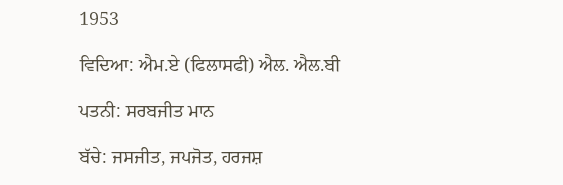1953

ਵਿਦਿਆ: ਐਮ.ਏ (ਫਿਲਾਸਫੀ) ਐਲ. ਐਲ.ਬੀ

ਪਤਨੀ: ਸਰਬਜੀਤ ਮਾਨ

ਬੱਚੇ: ਜਸਜੀਤ, ਜਪਜੋਤ, ਹਰਜਸ਼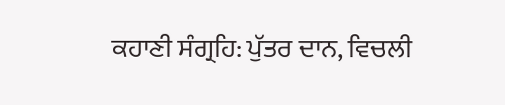ਕਹਾਣੀ ਸੰਗ੍ਰਹਿ: ਪੁੱਤਰ ਦਾਨ, ਵਿਚਲੀ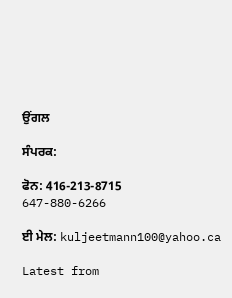ਉਂਗਲ

ਸੰਪਰਕ:

ਫੋਨ: 416-213-8715     647-880-6266

ਈ ਮੇਲ: kuljeetmann100@yahoo.ca

Latest from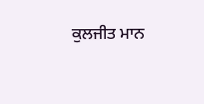ਕੁਲਜੀਤ ਮਾਨ